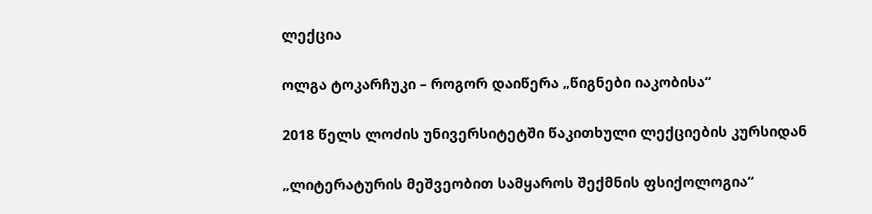ლექცია

ოლგა ტოკარჩუკი – როგორ დაიწერა „წიგნები იაკობისა“

2018 წელს ლოძის უნივერსიტეტში წაკითხული ლექციების კურსიდან

„ლიტერატურის მეშვეობით სამყაროს შექმნის ფსიქოლოგია“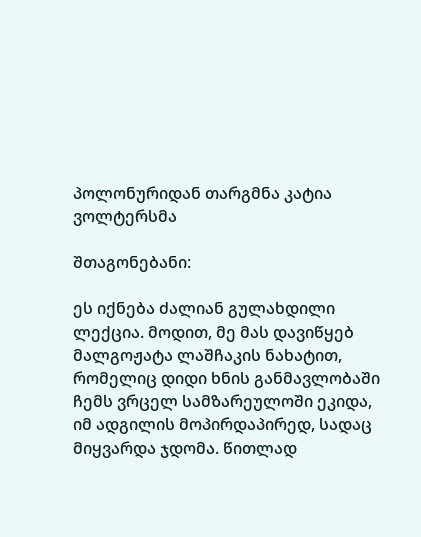პოლონურიდან თარგმნა კატია ვოლტერსმა

შთაგონებანი:

ეს იქნება ძალიან გულახდილი ლექცია. მოდით, მე მას დავიწყებ მალგოჟატა ლაშჩაკის ნახატით, რომელიც დიდი ხნის განმავლობაში ჩემს ვრცელ სამზარეულოში ეკიდა, იმ ადგილის მოპირდაპირედ, სადაც მიყვარდა ჯდომა. წითლად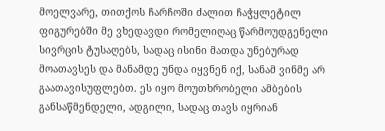მოელვარე, თითქოს ჩარჩოში ძალით ჩაჭყლეტილ ფიგურებში მე ვხედავდი რომელიღაც წარმოუდგენელი სივრცის ტუსაღებს, სადაც ისინი მათდა უნებურად მოათავსეს და მანამდე უნდა იყვნენ იქ, სანამ ვინმე არ გაათავისუფლებთ. ეს იყო მოუთხრობელი ამბების განსაწმენდელი, ადგილი, სადაც თავს იყრიან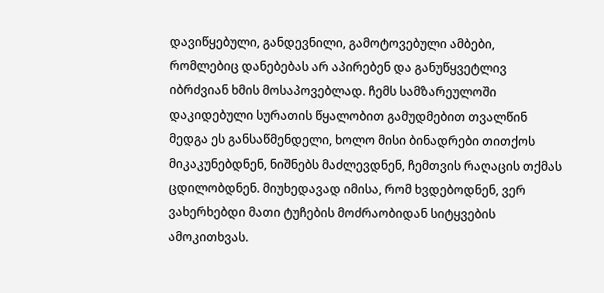დავიწყებული, განდევნილი, გამოტოვებული ამბები, რომლებიც დანებებას არ აპირებენ და განუწყვეტლივ იბრძვიან ხმის მოსაპოვებლად. ჩემს სამზარეულოში დაკიდებული სურათის წყალობით გამუდმებით თვალწინ მედგა ეს განსაწმენდელი, ხოლო მისი ბინადრები თითქოს მიკაკუნებდნენ, ნიშნებს მაძლევდნენ, ჩემთვის რაღაცის თქმას ცდილობდნენ. მიუხედავად იმისა, რომ ხვდებოდნენ, ვერ ვახერხებდი მათი ტუჩების მოძრაობიდან სიტყვების ამოკითხვას.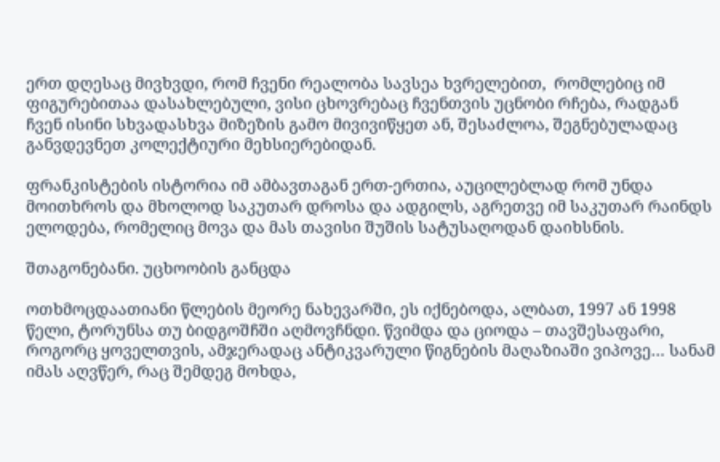ერთ დღესაც მივხვდი, რომ ჩვენი რეალობა სავსეა ხვრელებით,  რომლებიც იმ ფიგურებითაა დასახლებული, ვისი ცხოვრებაც ჩვენთვის უცნობი რჩება, რადგან ჩვენ ისინი სხვადასხვა მიზეზის გამო მივივიწყეთ ან, შესაძლოა, შეგნებულადაც განვდევნეთ კოლექტიური მეხსიერებიდან.

ფრანკისტების ისტორია იმ ამბავთაგან ერთ-ერთია, აუცილებლად რომ უნდა მოითხროს და მხოლოდ საკუთარ დროსა და ადგილს, აგრეთვე იმ საკუთარ რაინდს ელოდება, რომელიც მოვა და მას თავისი შუშის სატუსაღოდან დაიხსნის.

შთაგონებანი. უცხოობის განცდა

ოთხმოცდაათიანი წლების მეორე ნახევარში, ეს იქნებოდა, ალბათ, 1997 ან 1998 წელი, ტორუნსა თუ ბიდგოშჩში აღმოვჩნდი. წვიმდა და ციოდა – თავშესაფარი, როგორც ყოველთვის, ამჯერადაც ანტიკვარული წიგნების მაღაზიაში ვიპოვე… სანამ იმას აღვწერ, რაც შემდეგ მოხდა,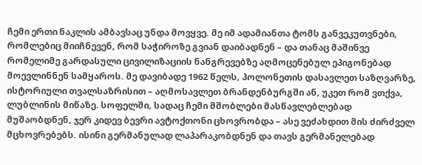ჩემი ერთი ნაკლის ამბავსაც უნდა მოვყვე. მე იმ ადამიანთა ტომს განვეკუთვნები, რომლებიც მიიჩნევენ, რომ საჭიროზე გვიან დაიბადნენ – და თანაც მაშინვე რომელიმე გარდასული ცივილიზაციის ნანგრევებზე აღმოცენებულ ეპიგონებად მოევლინნენ სამყაროს. მე დავიბადე 1962 წელს, პოლონეთის დასავლეთ საზღვარზე, ისტორიული თვალსაზრისით – აღმოსავლეთ ბრანდენბურგში ან, უკეთ რომ ვთქვა, ლუბლინის მიწაზე. სოფელში, სადაც ჩემი მშობლები მასწავლებლებად მუშაობდნენ, ჯერ კიდევ ბევრი ავტოქთონი ცხოვრობდა – ასე ვეძახდით მის ძირძველ მცხოვრებებს. ისინი გერმანულად ლაპარაკობდნენ და თავს გერმანელებად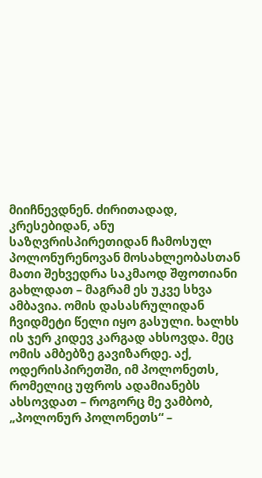მიიჩნევდნენ. ძირითადად, კრესებიდან, ანუ საზღვრისპირეთიდან ჩამოსულ პოლონურენოვან მოსახლეობასთან მათი შეხვედრა საკმაოდ შფოთიანი გახლდათ – მაგრამ ეს უკვე სხვა ამბავია. ომის დასასრულიდან ჩვიდმეტი წელი იყო გასული. ხალხს ის ჯერ კიდევ კარგად ახსოვდა. მეც ომის ამბებზე გავიზარდე. აქ, ოდერისპირეთში, იმ პოლონეთს, რომელიც უფროს ადამიანებს ახსოვდათ – როგორც მე ვამბობ, „პოლონურ პოლონეთს“ –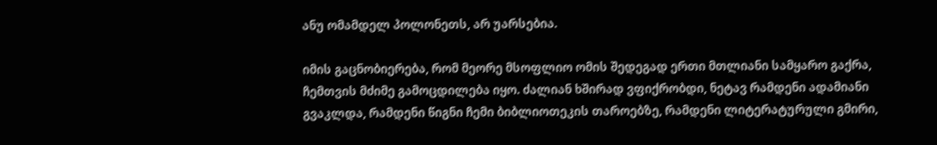ანუ ომამდელ პოლონეთს, არ უარსებია.

იმის გაცნობიერება, რომ მეორე მსოფლიო ომის შედეგად ერთი მთლიანი სამყარო გაქრა, ჩემთვის მძიმე გამოცდილება იყო. ძალიან ხშირად ვფიქრობდი, ნეტავ რამდენი ადამიანი გვაკლდა, რამდენი წიგნი ჩემი ბიბლიოთეკის თაროებზე, რამდენი ლიტერატურული გმირი,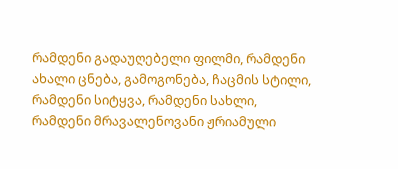რამდენი გადაუღებელი ფილმი, რამდენი ახალი ცნება, გამოგონება, ჩაცმის სტილი, რამდენი სიტყვა, რამდენი სახლი, რამდენი მრავალენოვანი ჟრიამული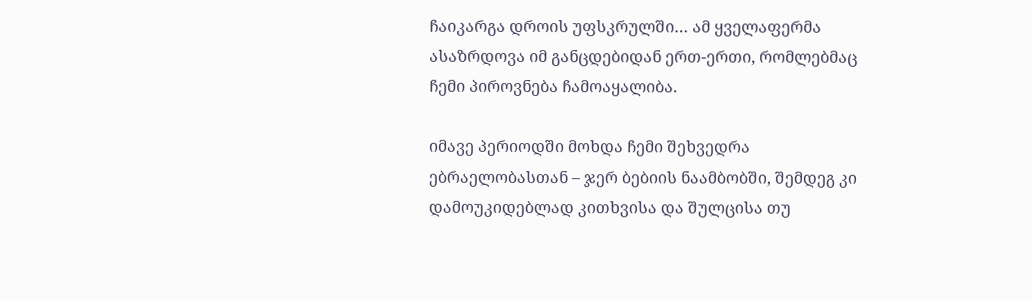ჩაიკარგა დროის უფსკრულში… ამ ყველაფერმა ასაზრდოვა იმ განცდებიდან ერთ-ერთი, რომლებმაც ჩემი პიროვნება ჩამოაყალიბა.

იმავე პერიოდში მოხდა ჩემი შეხვედრა ებრაელობასთან – ჯერ ბებიის ნაამბობში, შემდეგ კი დამოუკიდებლად კითხვისა და შულცისა თუ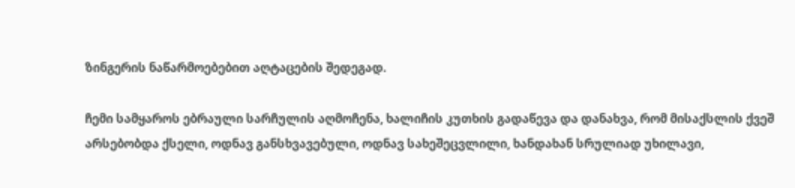ზინგერის ნაწარმოებებით აღტაცების შედეგად.

ჩემი სამყაროს ებრაული სარჩულის აღმოჩენა, ხალიჩის კუთხის გადაწევა და დანახვა, რომ მისაქსლის ქვეშ არსებობდა ქსელი, ოდნავ განსხვავებული, ოდნავ სახეშეცვლილი, ხანდახან სრულიად უხილავი,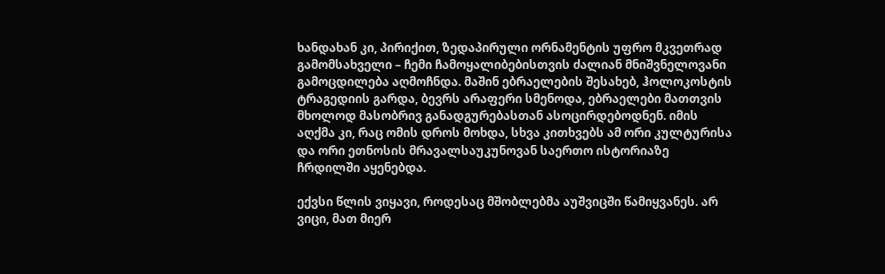ხანდახან კი, პირიქით, ზედაპირული ორნამენტის უფრო მკვეთრად გამომსახველი – ჩემი ჩამოყალიბებისთვის ძალიან მნიშვნელოვანი გამოცდილება აღმოჩნდა. მაშინ ებრაელების შესახებ, ჰოლოკოსტის ტრაგედიის გარდა, ბევრს არაფერი სმენოდა, ებრაელები მათთვის მხოლოდ მასობრივ განადგურებასთან ასოცირდებოდნენ. იმის აღქმა კი, რაც ომის დროს მოხდა, სხვა კითხვებს ამ ორი კულტურისა და ორი ეთნოსის მრავალსაუკუნოვან საერთო ისტორიაზე ჩრდილში აყენებდა.

ექვსი წლის ვიყავი, როდესაც მშობლებმა აუშვიცში წამიყვანეს. არ ვიცი, მათ მიერ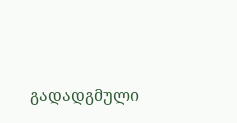გადადგმული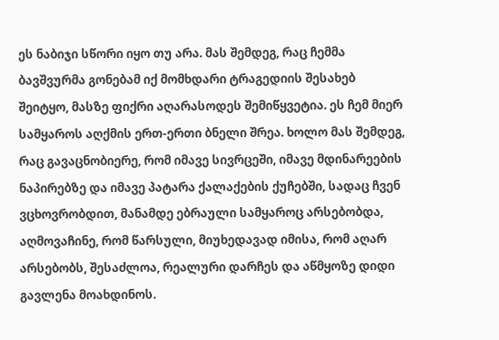ეს ნაბიჯი სწორი იყო თუ არა. მას შემდეგ, რაც ჩემმა ბავშვურმა გონებამ იქ მომხდარი ტრაგედიის შესახებ შეიტყო, მასზე ფიქრი აღარასოდეს შემიწყვეტია. ეს ჩემ მიერ სამყაროს აღქმის ერთ-ერთი ბნელი შრეა. ხოლო მას შემდეგ, რაც გავაცნობიერე, რომ იმავე სივრცეში, იმავე მდინარეების ნაპირებზე და იმავე პატარა ქალაქების ქუჩებში, სადაც ჩვენ ვცხოვრობდით, მანამდე ებრაული სამყაროც არსებობდა, აღმოვაჩინე, რომ წარსული, მიუხედავად იმისა, რომ აღარ არსებობს, შესაძლოა, რეალური დარჩეს და აწმყოზე დიდი გავლენა მოახდინოს.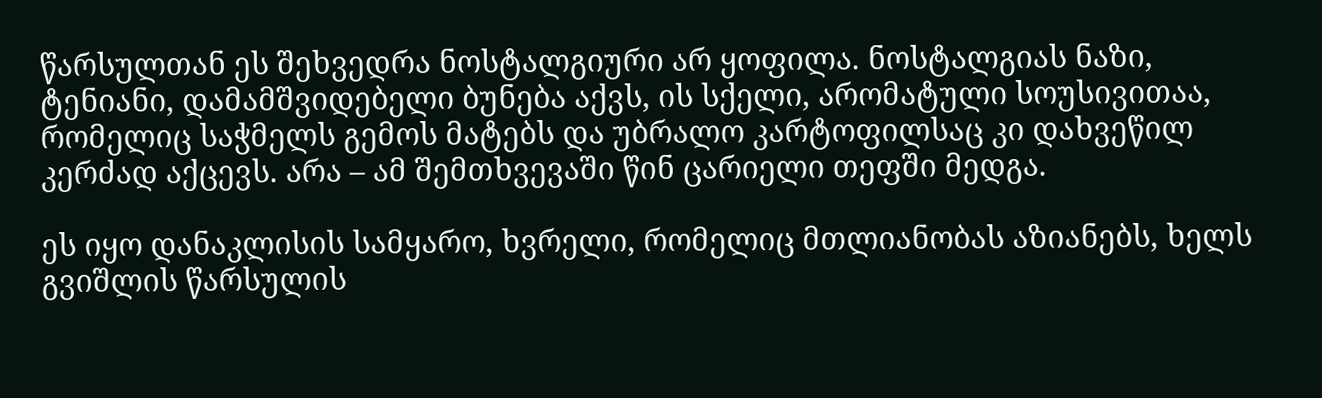წარსულთან ეს შეხვედრა ნოსტალგიური არ ყოფილა. ნოსტალგიას ნაზი, ტენიანი, დამამშვიდებელი ბუნება აქვს, ის სქელი, არომატული სოუსივითაა, რომელიც საჭმელს გემოს მატებს და უბრალო კარტოფილსაც კი დახვეწილ კერძად აქცევს. არა – ამ შემთხვევაში წინ ცარიელი თეფში მედგა.

ეს იყო დანაკლისის სამყარო, ხვრელი, რომელიც მთლიანობას აზიანებს, ხელს გვიშლის წარსულის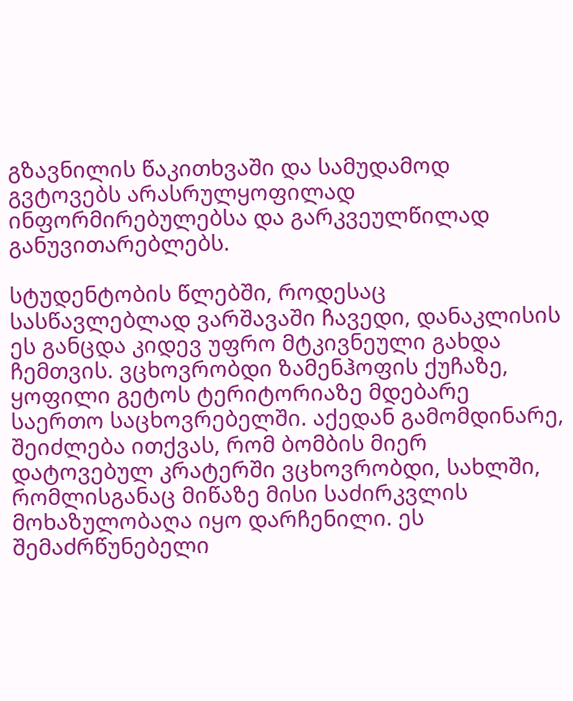გზავნილის წაკითხვაში და სამუდამოდ გვტოვებს არასრულყოფილად ინფორმირებულებსა და გარკვეულწილად განუვითარებლებს.

სტუდენტობის წლებში, როდესაც სასწავლებლად ვარშავაში ჩავედი, დანაკლისის ეს განცდა კიდევ უფრო მტკივნეული გახდა ჩემთვის. ვცხოვრობდი ზამენჰოფის ქუჩაზე, ყოფილი გეტოს ტერიტორიაზე მდებარე საერთო საცხოვრებელში. აქედან გამომდინარე, შეიძლება ითქვას, რომ ბომბის მიერ დატოვებულ კრატერში ვცხოვრობდი, სახლში, რომლისგანაც მიწაზე მისი საძირკვლის მოხაზულობაღა იყო დარჩენილი. ეს შემაძრწუნებელი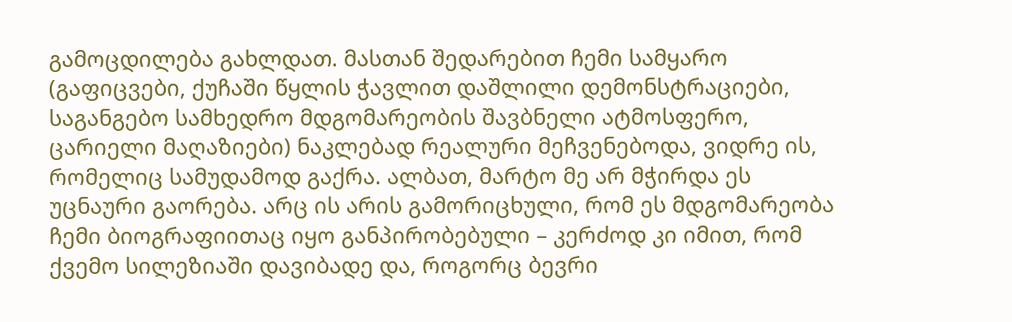გამოცდილება გახლდათ. მასთან შედარებით ჩემი სამყარო (გაფიცვები, ქუჩაში წყლის ჭავლით დაშლილი დემონსტრაციები, საგანგებო სამხედრო მდგომარეობის შავბნელი ატმოსფერო, ცარიელი მაღაზიები) ნაკლებად რეალური მეჩვენებოდა, ვიდრე ის, რომელიც სამუდამოდ გაქრა. ალბათ, მარტო მე არ მჭირდა ეს უცნაური გაორება. არც ის არის გამორიცხული, რომ ეს მდგომარეობა ჩემი ბიოგრაფიითაც იყო განპირობებული – კერძოდ კი იმით, რომ ქვემო სილეზიაში დავიბადე და, როგორც ბევრი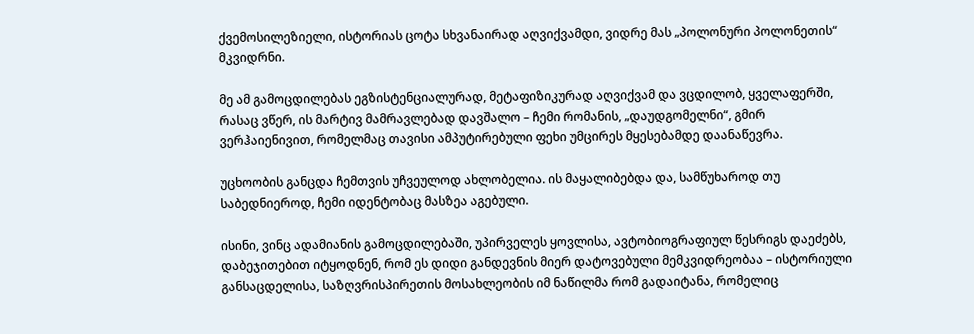ქვემოსილეზიელი, ისტორიას ცოტა სხვანაირად აღვიქვამდი, ვიდრე მას „პოლონური პოლონეთის“ მკვიდრნი.

მე ამ გამოცდილებას ეგზისტენციალურად, მეტაფიზიკურად აღვიქვამ და ვცდილობ, ყველაფერში, რასაც ვწერ, ის მარტივ მამრავლებად დავშალო – ჩემი რომანის, „დაუდგომელნი“, გმირ ვერჰაიენივით, რომელმაც თავისი ამპუტირებული ფეხი უმცირეს მყესებამდე დაანაწევრა.

უცხოობის განცდა ჩემთვის უჩვეულოდ ახლობელია. ის მაყალიბებდა და, სამწუხაროდ თუ საბედნიეროდ, ჩემი იდენტობაც მასზეა აგებული.

ისინი, ვინც ადამიანის გამოცდილებაში, უპირველეს ყოვლისა, ავტობიოგრაფიულ წესრიგს დაეძებს, დაბეჯითებით იტყოდნენ, რომ ეს დიდი განდევნის მიერ დატოვებული მემკვიდრეობაა – ისტორიული განსაცდელისა, საზღვრისპირეთის მოსახლეობის იმ ნაწილმა რომ გადაიტანა, რომელიც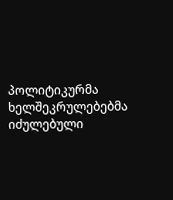პოლიტიკურმა ხელშეკრულებებმა იძულებული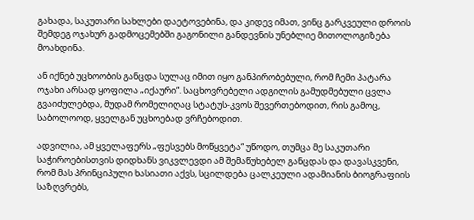გახადა, საკუთარი სახლები დაეტოვებინა, და კიდევ იმათ, ვინც გარკვეული დროის შემდეგ ოჯახურ გადმოცემებში გაგონილი განდევნის უნებლიე მითოლოგიზება მოახდინა.

ან იქნებ უცხოობის განცდა სულაც იმით იყო განპირობებული, რომ ჩემი პატარა ოჯახი არსად ყოფილა „იქაური“. საცხოვრებელი ადგილის გამუდმებული ცვლა გვაიძულებდა, მუდამ რომელიღაც სტატუს-კვოს შევერთებოდით, რის გამოც, საბოლოოდ, ყველგან უცხოებად ვრჩებოდით.

ადვილია, ამ ყველაფერს „ფესვებს მოწყვეტა“ უწოდო, თუმცა მე საკუთარი საჭიროებისთვის დიდხანს ვიკვლევდი ამ შემაწუხებელ განცდას და დავასკვენი, რომ მას პრინციპული ხასიათი აქვს, სცილდება ცალკეული ადამიანის ბიოგრაფიის საზღვრებს,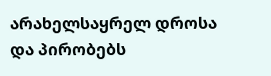არახელსაყრელ დროსა და პირობებს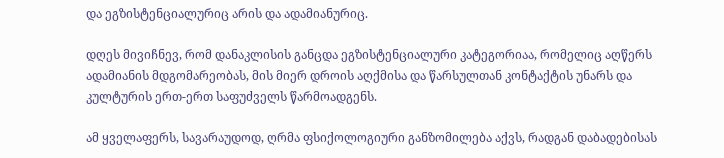და ეგზისტენციალურიც არის და ადამიანურიც.

დღეს მივიჩნევ, რომ დანაკლისის განცდა ეგზისტენციალური კატეგორიაა, რომელიც აღწერს ადამიანის მდგომარეობას, მის მიერ დროის აღქმისა და წარსულთან კონტაქტის უნარს და კულტურის ერთ-ერთ საფუძველს წარმოადგენს.

ამ ყველაფერს, სავარაუდოდ, ღრმა ფსიქოლოგიური განზომილება აქვს, რადგან დაბადებისას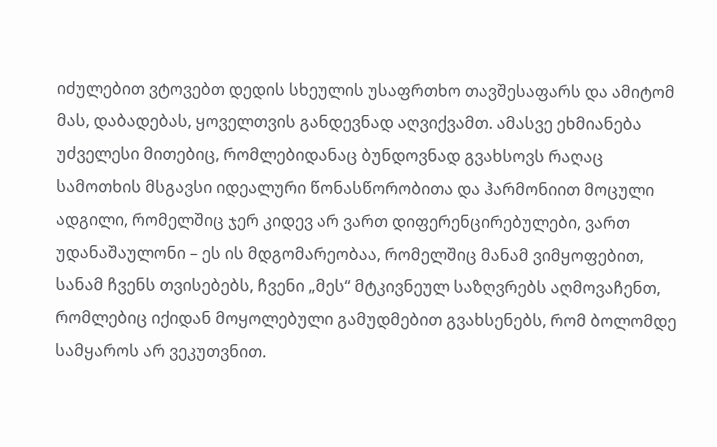იძულებით ვტოვებთ დედის სხეულის უსაფრთხო თავშესაფარს და ამიტომ მას, დაბადებას, ყოველთვის განდევნად აღვიქვამთ. ამასვე ეხმიანება უძველესი მითებიც, რომლებიდანაც ბუნდოვნად გვახსოვს რაღაც სამოთხის მსგავსი იდეალური წონასწორობითა და ჰარმონიით მოცული ადგილი, რომელშიც ჯერ კიდევ არ ვართ დიფერენცირებულები, ვართ უდანაშაულონი – ეს ის მდგომარეობაა, რომელშიც მანამ ვიმყოფებით, სანამ ჩვენს თვისებებს, ჩვენი „მეს“ მტკივნეულ საზღვრებს აღმოვაჩენთ, რომლებიც იქიდან მოყოლებული გამუდმებით გვახსენებს, რომ ბოლომდე სამყაროს არ ვეკუთვნით.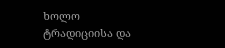ხოლო ტრადიციისა და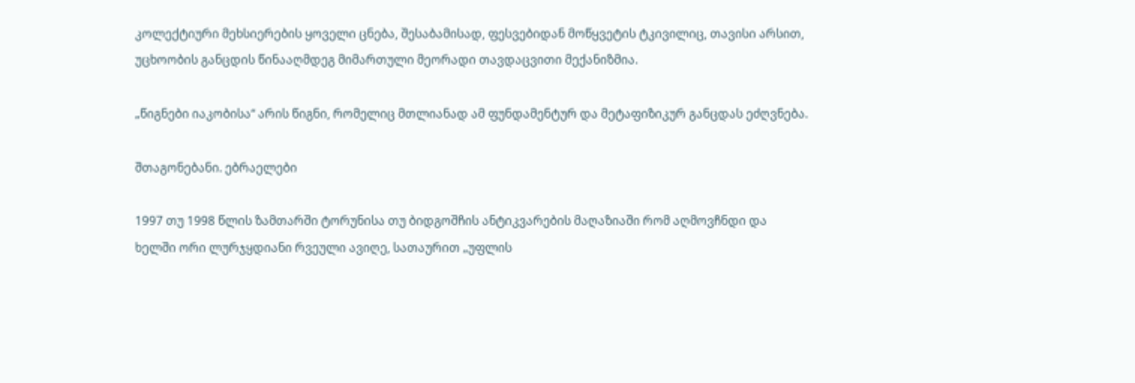კოლექტიური მეხსიერების ყოველი ცნება, შესაბამისად, ფესვებიდან მოწყვეტის ტკივილიც, თავისი არსით, უცხოობის განცდის წინააღმდეგ მიმართული მეორადი თავდაცვითი მექანიზმია.

„წიგნები იაკობისა“ არის წიგნი, რომელიც მთლიანად ამ ფუნდამენტურ და მეტაფიზიკურ განცდას ეძღვნება.

შთაგონებანი. ებრაელები

1997 თუ 1998 წლის ზამთარში ტორუნისა თუ ბიდგოშჩის ანტიკვარების მაღაზიაში რომ აღმოვჩნდი და ხელში ორი ლურჯყდიანი რვეული ავიღე, სათაურით „უფლის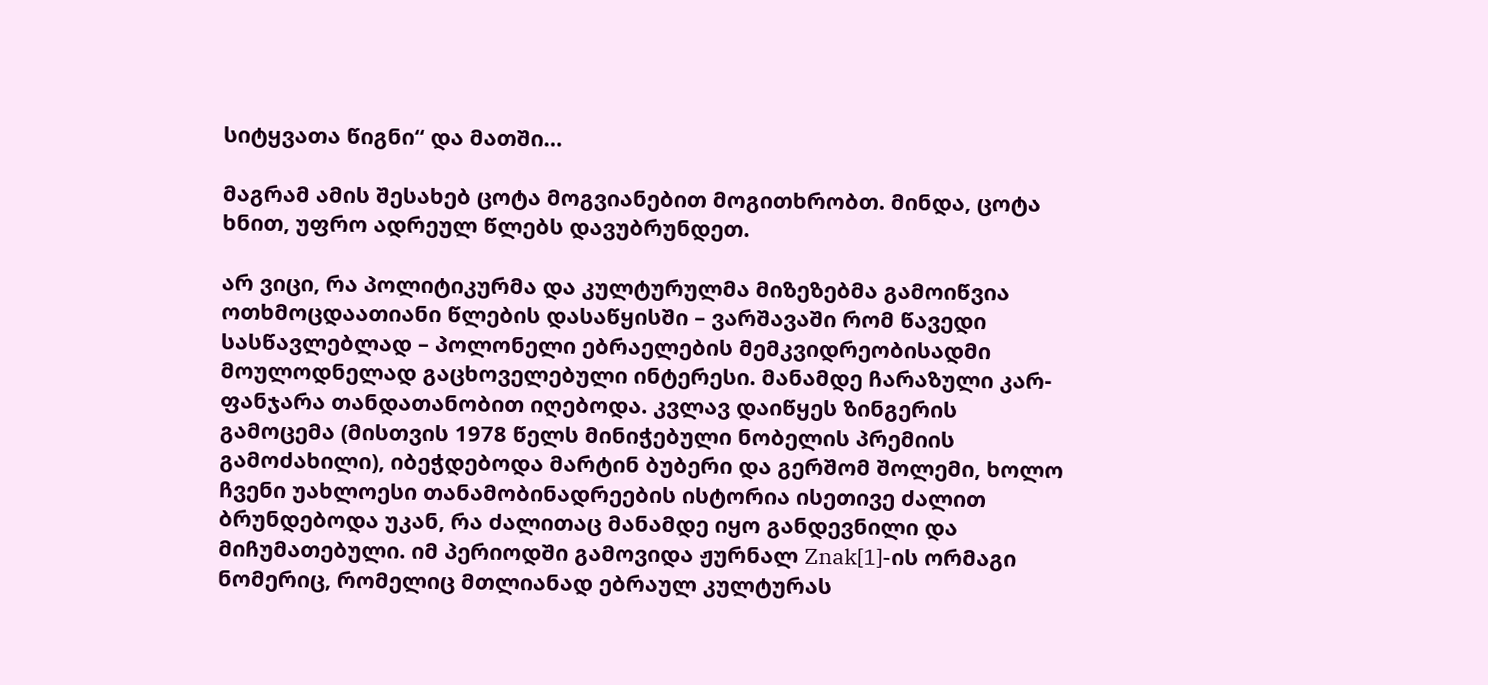სიტყვათა წიგნი“ და მათში…

მაგრამ ამის შესახებ ცოტა მოგვიანებით მოგითხრობთ. მინდა, ცოტა ხნით, უფრო ადრეულ წლებს დავუბრუნდეთ.

არ ვიცი, რა პოლიტიკურმა და კულტურულმა მიზეზებმა გამოიწვია ოთხმოცდაათიანი წლების დასაწყისში – ვარშავაში რომ წავედი სასწავლებლად – პოლონელი ებრაელების მემკვიდრეობისადმი მოულოდნელად გაცხოველებული ინტერესი. მანამდე ჩარაზული კარ-ფანჯარა თანდათანობით იღებოდა. კვლავ დაიწყეს ზინგერის გამოცემა (მისთვის 1978 წელს მინიჭებული ნობელის პრემიის გამოძახილი), იბეჭდებოდა მარტინ ბუბერი და გერშომ შოლემი, ხოლო ჩვენი უახლოესი თანამობინადრეების ისტორია ისეთივე ძალით ბრუნდებოდა უკან, რა ძალითაც მანამდე იყო განდევნილი და მიჩუმათებული. იმ პერიოდში გამოვიდა ჟურნალ Znak[1]-ის ორმაგი ნომერიც, რომელიც მთლიანად ებრაულ კულტურას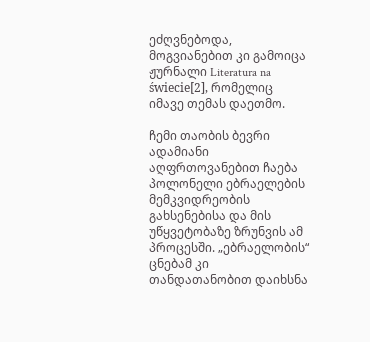ეძღვნებოდა, მოგვიანებით კი გამოიცა ჟურნალი Literatura na świecie[2], რომელიც იმავე თემას დაეთმო.

ჩემი თაობის ბევრი ადამიანი აღფრთოვანებით ჩაება პოლონელი ებრაელების მემკვიდრეობის გახსენებისა და მის უწყვეტობაზე ზრუნვის ამ პროცესში. „ებრაელობის“ ცნებამ კი თანდათანობით დაიხსნა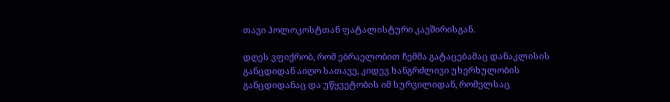თავი ჰოლოკოსტთან ფატალისტური კავშირისგან.

დღეს ვფიქრობ, რომ ებრაელობით ჩემმა გატაცებამაც დანაკლისის განცდიდან აიღო სათავე, კიდევ ხანგრძლივი უხერხულობის განცდიდანაც და უწყვეტობის იმ სურვილიდან, რომელსაც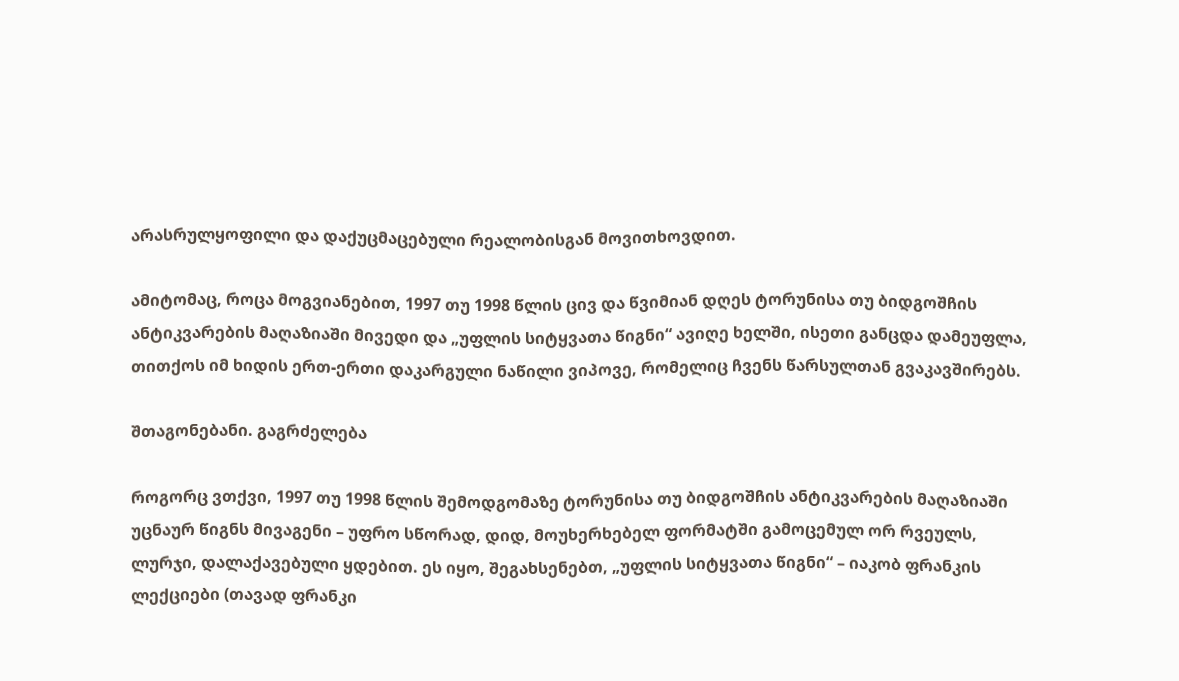არასრულყოფილი და დაქუცმაცებული რეალობისგან მოვითხოვდით.

ამიტომაც, როცა მოგვიანებით, 1997 თუ 1998 წლის ცივ და წვიმიან დღეს ტორუნისა თუ ბიდგოშჩის ანტიკვარების მაღაზიაში მივედი და „უფლის სიტყვათა წიგნი“ ავიღე ხელში, ისეთი განცდა დამეუფლა, თითქოს იმ ხიდის ერთ-ერთი დაკარგული ნაწილი ვიპოვე, რომელიც ჩვენს წარსულთან გვაკავშირებს.

შთაგონებანი. გაგრძელება

როგორც ვთქვი, 1997 თუ 1998 წლის შემოდგომაზე ტორუნისა თუ ბიდგოშჩის ანტიკვარების მაღაზიაში უცნაურ წიგნს მივაგენი – უფრო სწორად, დიდ, მოუხერხებელ ფორმატში გამოცემულ ორ რვეულს, ლურჯი, დალაქავებული ყდებით. ეს იყო, შეგახსენებთ, „უფლის სიტყვათა წიგნი“ – იაკობ ფრანკის ლექციები (თავად ფრანკი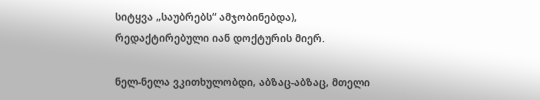სიტყვა „საუბრებს“ ამჯობინებდა), რედაქტირებული იან დოქტურის მიერ.

ნელ-ნელა ვკითხულობდი, აბზაც-აბზაც, მთელი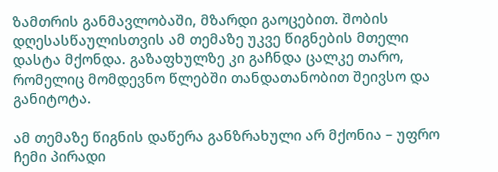ზამთრის განმავლობაში, მზარდი გაოცებით. შობის დღესასწაულისთვის ამ თემაზე უკვე წიგნების მთელი დასტა მქონდა. გაზაფხულზე კი გაჩნდა ცალკე თარო, რომელიც მომდევნო წლებში თანდათანობით შეივსო და განიტოტა.

ამ თემაზე წიგნის დაწერა განზრახული არ მქონია – უფრო ჩემი პირადი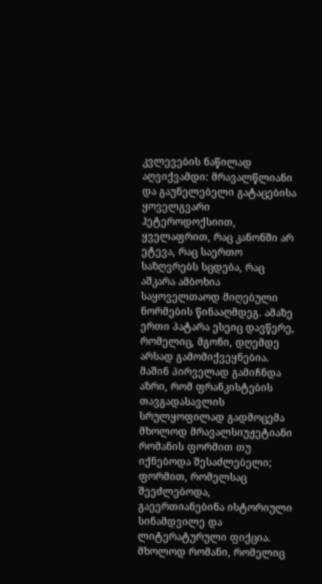კვლევების ნაწილად აღვიქვამდი: მრავალწლიანი და გაუნელებელი გატაცებისა ყოველგვარი ჰეტეროდოქსიით, ყველაფრით, რაც კანონში არ ეტევა, რაც საერთო საზღვრებს სცდება, რაც აშკარა ამბოხია საყოველთაოდ მიღებული ნორმების წინააღმდეგ. ამაზე ერთი პატარა ესეიც დავწერე, რომელიც, მგონი, დღემდე არსად გამომიქვეყნებია. მაშინ პირველად გამიჩნდა აზრი, რომ ფრანკისტების თავგადასავლის სრულყოფილად გადმოცემა მხოლოდ მრავალსიუჟეტიანი რომანის ფორმით თუ იქნებოდა შესაძლებელი; ფორმით, რომელსაც შეეძლებოდა, გაეერთიანებინა ისტორიული სინამდვილე და ლიტერატურული ფიქცია. მხოლოდ რომანი, რომელიც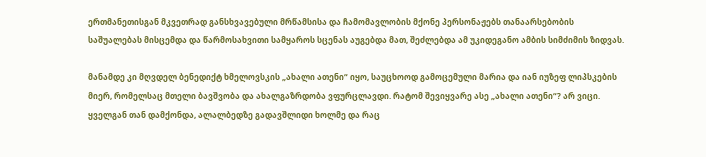ერთმანეთისგან მკვეთრად განსხვავებული მრწამსისა და ჩამომავლობის მქონე პერსონაჟებს თანაარსებობის საშუალებას მისცემდა და წარმოსახვითი სამყაროს სცენას აუგებდა მათ, შეძლებდა ამ უკიდეგანო ამბის სიმძიმის ზიდვას.

მანამდე კი მღვდელ ბენედიქტ ხმელოვსკის „ახალი ათენი“ იყო, საუცხოოდ გამოცემული მარია და იან იუზეფ ლიპსკების მიერ, რომელსაც მთელი ბავშვობა და ახალგაზრდობა ვფურცლავდი. რატომ შევიყვარე ასე „ახალი ათენი“? არ ვიცი. ყველგან თან დამქონდა, ალალბედზე გადავშლიდი ხოლმე და რაც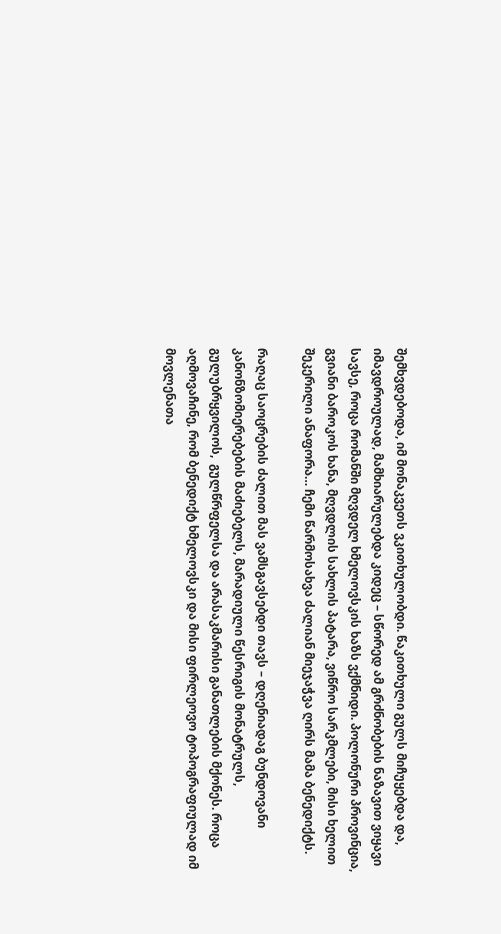შემხვდებოდა, იმ მონაკვეთს ვკითხულობდი. წაკითხული გულს მიჩუყებდა და, იმავდროულად, მამხიარულებდა კიდეც – სწორედ ამ გრძნობების ნაზავით ვიყავი სავსე, როცა რომანში მღვდელ ხმელოვსკის ხაზს ვქმნიდი. პოლონური პროვინცია, გვიანი ბაროკოს ხანა, მღვდლის სახლის პატარა, ვიწრო სარკმლები, მისი ხელით შეკერილი ანაფორა… ჩემი წარმოსახვა ძალიან მიეჯაჭვა ღირს მამა ბენედიქტს.

რაღაც საოცრების ძალით მას ვამსგავსებდი თავს – დღენიადაგ ბუნდოვანი კანონზომიერებების მაძიებელს, მარადიული წესრიგის მონატრულს, გულუბრყვილოს,  გულწრფელსა და არასაკმარისი განათლების მქონეს. როცა აღმოვაჩინე, რომ ბენედიქტ ხმელოვსკი და მისი ფირლეოვო ტოპოგრაფიულად იმ მოვლენათა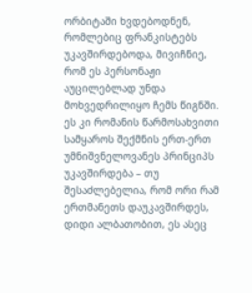ორბიტაში ხვდებოდნენ, რომლებიც ფრანკისტებს უკავშირდებოდა, მივიჩნიე, რომ ეს პერსონაჟი აუცილებლად უნდა მოხვედრილიყო ჩემს წიგნში. ეს კი რომანის წარმოსახვითი სამყაროს შექმნის ერთ-ერთ უმნიშვნელოვანეს პრინციპს უკავშირდება – თუ შესაძლებელია, რომ ორი რამ ერთმანეთს დაუკავშირდეს, დიდი ალბათობით, ეს ასეც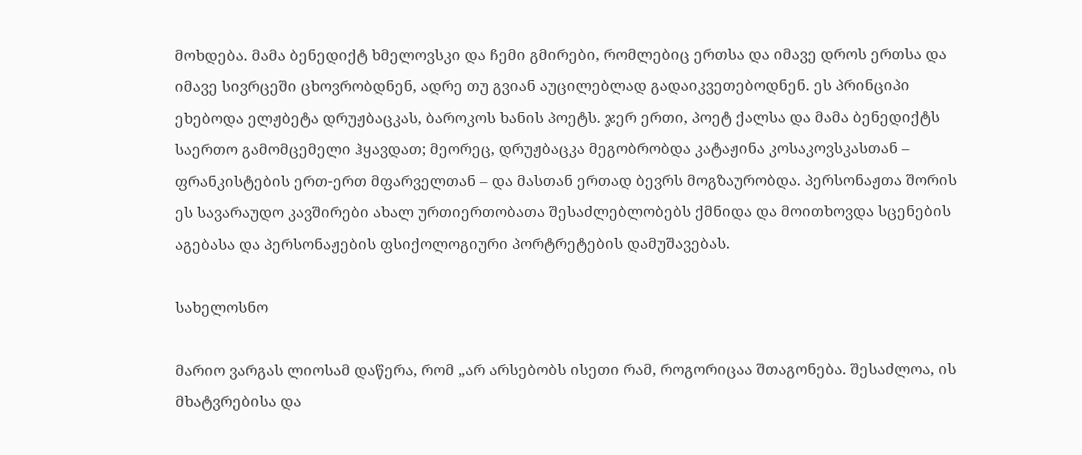მოხდება. მამა ბენედიქტ ხმელოვსკი და ჩემი გმირები, რომლებიც ერთსა და იმავე დროს ერთსა და იმავე სივრცეში ცხოვრობდნენ, ადრე თუ გვიან აუცილებლად გადაიკვეთებოდნენ. ეს პრინციპი ეხებოდა ელჟბეტა დრუჟბაცკას, ბაროკოს ხანის პოეტს. ჯერ ერთი, პოეტ ქალსა და მამა ბენედიქტს საერთო გამომცემელი ჰყავდათ; მეორეც, დრუჟბაცკა მეგობრობდა კატაჟინა კოსაკოვსკასთან – ფრანკისტების ერთ-ერთ მფარველთან – და მასთან ერთად ბევრს მოგზაურობდა. პერსონაჟთა შორის ეს სავარაუდო კავშირები ახალ ურთიერთობათა შესაძლებლობებს ქმნიდა და მოითხოვდა სცენების აგებასა და პერსონაჟების ფსიქოლოგიური პორტრეტების დამუშავებას.

სახელოსნო

მარიო ვარგას ლიოსამ დაწერა, რომ „არ არსებობს ისეთი რამ, როგორიცაა შთაგონება. შესაძლოა, ის მხატვრებისა და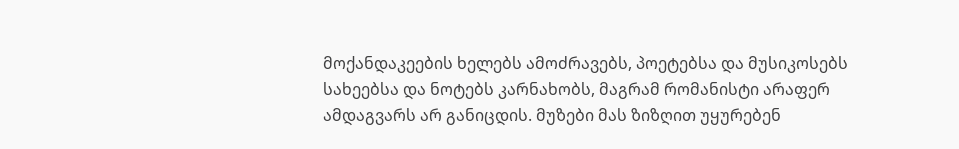მოქანდაკეების ხელებს ამოძრავებს, პოეტებსა და მუსიკოსებს სახეებსა და ნოტებს კარნახობს, მაგრამ რომანისტი არაფერ ამდაგვარს არ განიცდის. მუზები მას ზიზღით უყურებენ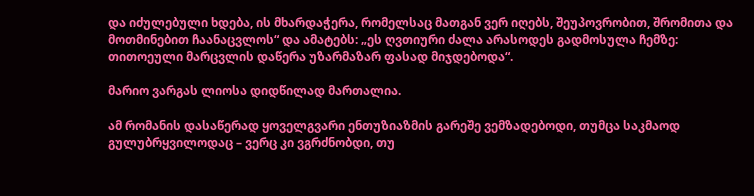და იძულებული ხდება, ის მხარდაჭერა, რომელსაც მათგან ვერ იღებს, შეუპოვრობით, შრომითა და მოთმინებით ჩაანაცვლოს“ და ამატებს: „ეს ღვთიური ძალა არასოდეს გადმოსულა ჩემზე: თითოეული მარცვლის დაწერა უზარმაზარ ფასად მიჯდებოდა“.

მარიო ვარგას ლიოსა დიდწილად მართალია.

ამ რომანის დასაწერად ყოველგვარი ენთუზიაზმის გარეშე ვემზადებოდი, თუმცა საკმაოდ გულუბრყვილოდაც – ვერც კი ვგრძნობდი, თუ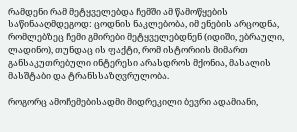რამდენი რამ მეტყველებდა ჩემში ამ წამოწყების საწინააღმდეგოდ: ცოდნის ნაკლებობა, იმ ენების არცოდნა, რომლებზეც ჩემი გმირები მეტყველებდნენ (იდიში, ებრაული, ლადინო), თუნდაც ის ფაქტი, რომ ისტორიის მიმართ განსაკუთრებული ინტერესი არასდროს მქონია, მასალის მასშტაბი და ტრანსსაზღვრულობა.

როგორც ამოჩემებისადმი მიდრეკილი ბევრი ადამიანი,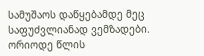სამუშაოს დაწყებამდე მეც საფუძვლიანად ვემზადები. ორიოდე წლის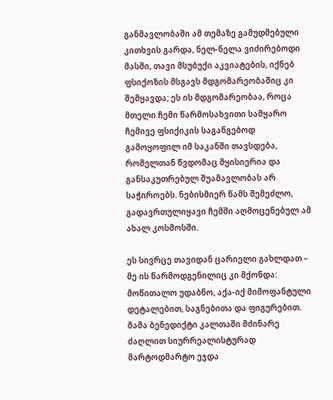განმავლობაში ამ თემაზე გამუდმებული კითხვის გარდა, ნელ-ნელა ვიძირებოდი მასში, თავი მსუბუქი აკვიატების, იქნებ ფსიქოზის მსგავს მდგომარეობაშიც კი შემყავდა; ეს ის მდგომარეობაა, როცა მთელი ჩემი წარმოსახვითი სამყარო ჩემივე ფსიქიკის საგანგებოდ გამოყოფილ იმ საკანში თავსდება, რომელთან წვდომაც მყისიერია და განსაკუთრებულ შუამავლობას არ საჭიროებს. ნებისმიერ წამს შემეძლო, გადავრთულიყავი ჩემში აღმოცენებულ ამ ახალ კოსმოსში.

ეს სივრცე თავიდან ცარიელი გახლდათ – მე ის წარმოდგენილიც კი მქონდა: მოწითალო უდაბნო, აქა-იქ მიმოფანტული დეტალებით, საგნებითა და ფიგურებით. მამა ბენედიქტი კალთაში მძინარე ძაღლით სიურრეალისტურად მარტოდმარტო ეჯდა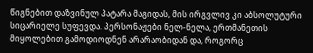წიგნებით დაზვინულ პატარა მაგიდას, მის ირგვლივ კი აბსოლუტური სიცარიელე სუფევდა. პერსონაჟები ნელ-ნელა, ერთმანეთის მიყოლებით გამოდიოდნენ არარაობიდან და, როგორც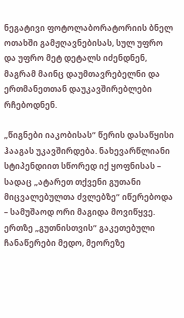ნეგატივი ფოტოლაბორატორიის ბნელ ოთახში გამჟღავნებისას, სულ უფრო და უფრო მეტ დეტალს იძენდნენ, მაგრამ მაინც დაუმთავრებელნი და ერთმანეთთან დაუკავშირებლები რჩებოდნენ.

„წიგნები იაკობისას“ წერის დასაწყისი ჰააგას უკავშირდება. ნახევარწლიანი სტიპენდიით სწორედ იქ ყოფნისას – სადაც „ატარეთ თქვენი გუთანი მიცვალებულთა ძვლებზე“ იწერებოდა – სამუშაოდ ორი მაგიდა მოვიწყვე. ერთზე „გუთნისთვის“ გაკეთებული ჩანაწერები მედო, მეორეზე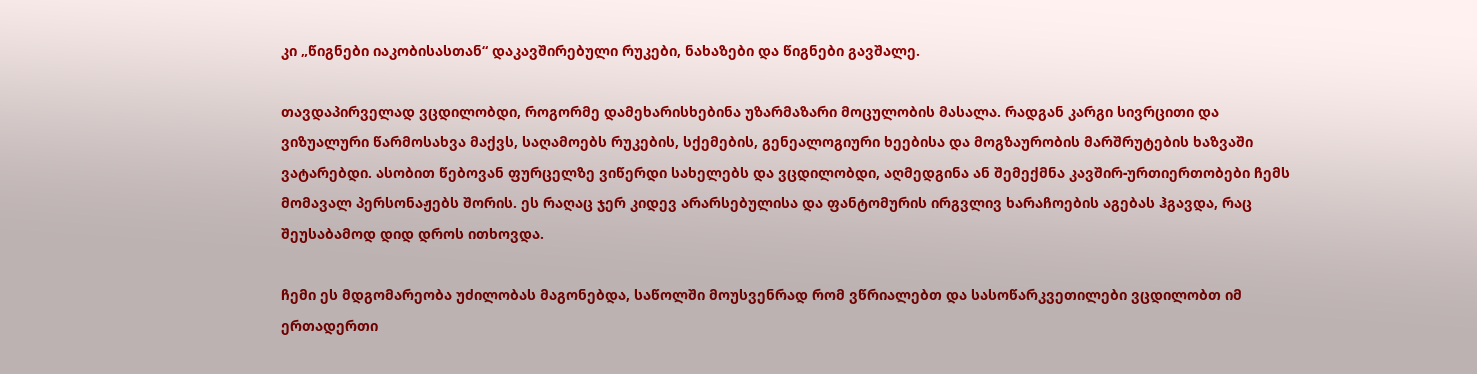კი „წიგნები იაკობისასთან“ დაკავშირებული რუკები, ნახაზები და წიგნები გავშალე.

თავდაპირველად ვცდილობდი, როგორმე დამეხარისხებინა უზარმაზარი მოცულობის მასალა. რადგან კარგი სივრცითი და ვიზუალური წარმოსახვა მაქვს, საღამოებს რუკების, სქემების, გენეალოგიური ხეებისა და მოგზაურობის მარშრუტების ხაზვაში ვატარებდი. ასობით წებოვან ფურცელზე ვიწერდი სახელებს და ვცდილობდი, აღმედგინა ან შემექმნა კავშირ-ურთიერთობები ჩემს მომავალ პერსონაჟებს შორის. ეს რაღაც ჯერ კიდევ არარსებულისა და ფანტომურის ირგვლივ ხარაჩოების აგებას ჰგავდა, რაც შეუსაბამოდ დიდ დროს ითხოვდა.

ჩემი ეს მდგომარეობა უძილობას მაგონებდა, საწოლში მოუსვენრად რომ ვწრიალებთ და სასოწარკვეთილები ვცდილობთ იმ ერთადერთი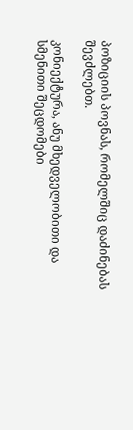პოზიციის პოვნას, რომელშიც დაძინებას შევძლებთ.

კონიექტურა, ანუ მხედველობითი და სმენითი შეცდომები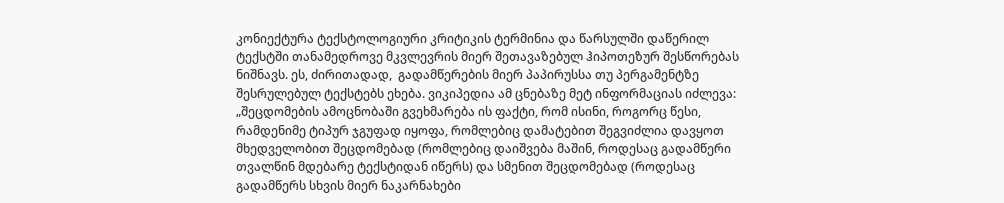კონიექტურა ტექსტოლოგიური კრიტიკის ტერმინია და წარსულში დაწერილ ტექსტში თანამედროვე მკვლევრის მიერ შეთავაზებულ ჰიპოთეზურ შესწორებას ნიშნავს. ეს, ძირითადად,  გადამწერების მიერ პაპირუსსა თუ პერგამენტზე შესრულებულ ტექსტებს ეხება. ვიკიპედია ამ ცნებაზე მეტ ინფორმაციას იძლევა: „შეცდომების ამოცნობაში გვეხმარება ის ფაქტი, რომ ისინი, როგორც წესი, რამდენიმე ტიპურ ჯგუფად იყოფა, რომლებიც დამატებით შეგვიძლია დავყოთ მხედველობით შეცდომებად (რომლებიც დაიშვება მაშინ, როდესაც გადამწერი თვალწინ მდებარე ტექსტიდან იწერს) და სმენით შეცდომებად (როდესაც გადამწერს სხვის მიერ ნაკარნახები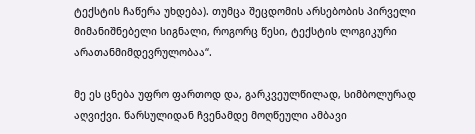ტექსტის ჩაწერა უხდება). თუმცა შეცდომის არსებობის პირველი მიმანიშნებელი სიგნალი, როგორც წესი, ტექსტის ლოგიკური არათანმიმდევრულობაა“.

მე ეს ცნება უფრო ფართოდ და, გარკვეულწილად, სიმბოლურად აღვიქვი. წარსულიდან ჩვენამდე მოღწეული ამბავი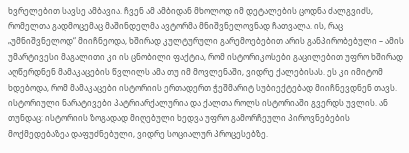ხვრელებით სავსე ამბავია. ჩვენ ამ ამბიდან მხოლოდ იმ დეტალების ცოდნა ძალგვიძს, რომელთა გადმოცემაც მაშინდელმა ავტორმა მნიშვნელოვნად ჩათვალა. ის, რაც „უმნიშვნელოდ“ მიიჩნეოდა, ხშირად კულტურული გარემოებებით არის განპირობებული – ამის უმარტივესი მაგალითი კი ის ცნობილი ფაქტია, რომ ისტორიკოსები გაცილებით უფრო ხშირად აღწერდნენ მამაკაცების წვლილს ამა თუ იმ მოვლენაში, ვიდრე ქალებისას. ეს კი იმიტომ ხდებოდა, რომ მამაკაცები ისტორიის ერთადერთ ჭეშმარიტ სუბიექტებად მიიჩნევდნენ თავს. ისტორიული ნარატივები პატრიარქალურია და ქალთა როლს ისტორიაში გვერდს უვლის. ან თუნდაც: ისტორიის ზოგადად მიღებული ხედვა უფრო გამორჩეული პიროვნებების მოქმედებაზეა დაფუძნებული, ვიდრე სოციალურ პროცესებზე.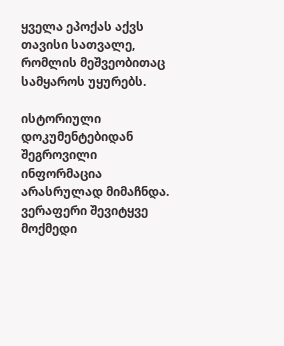ყველა ეპოქას აქვს თავისი სათვალე, რომლის მეშვეობითაც სამყაროს უყურებს.

ისტორიული დოკუმენტებიდან შეგროვილი ინფორმაცია არასრულად მიმაჩნდა.  ვერაფერი შევიტყვე მოქმედი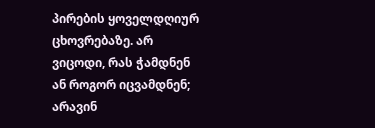პირების ყოველდღიურ ცხოვრებაზე. არ ვიცოდი, რას ჭამდნენ ან როგორ იცვამდნენ; არავინ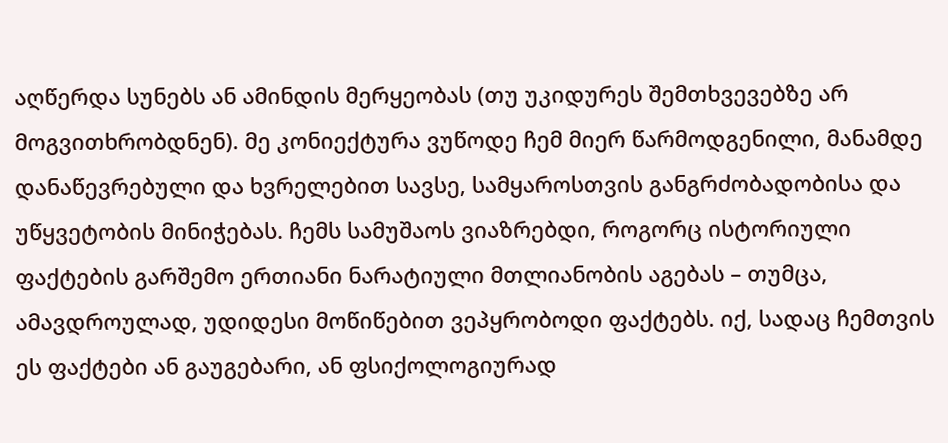აღწერდა სუნებს ან ამინდის მერყეობას (თუ უკიდურეს შემთხვევებზე არ მოგვითხრობდნენ). მე კონიექტურა ვუწოდე ჩემ მიერ წარმოდგენილი, მანამდე დანაწევრებული და ხვრელებით სავსე, სამყაროსთვის განგრძობადობისა და უწყვეტობის მინიჭებას. ჩემს სამუშაოს ვიაზრებდი, როგორც ისტორიული ფაქტების გარშემო ერთიანი ნარატიული მთლიანობის აგებას – თუმცა, ამავდროულად, უდიდესი მოწიწებით ვეპყრობოდი ფაქტებს. იქ, სადაც ჩემთვის ეს ფაქტები ან გაუგებარი, ან ფსიქოლოგიურად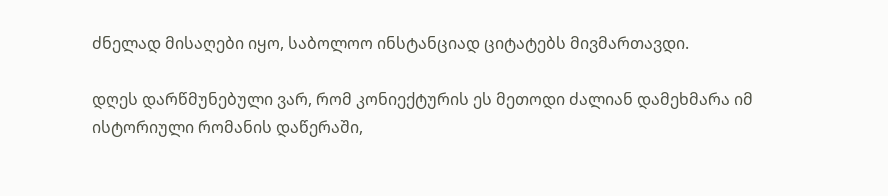ძნელად მისაღები იყო, საბოლოო ინსტანციად ციტატებს მივმართავდი.

დღეს დარწმუნებული ვარ, რომ კონიექტურის ეს მეთოდი ძალიან დამეხმარა იმ ისტორიული რომანის დაწერაში,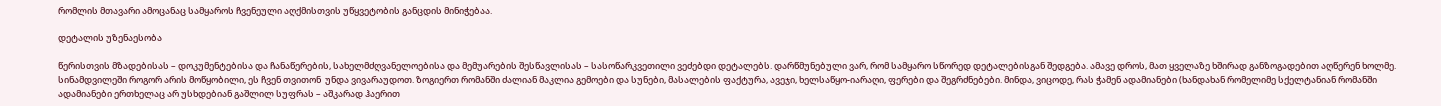რომლის მთავარი ამოცანაც სამყაროს ჩვენეული აღქმისთვის უწყვეტობის განცდის მინიჭებაა.

დეტალის უზენაესობა

წერისთვის მზადებისას – დოკუმენტებისა და ჩანაწერების, სახელმძღვანელოებისა და მემუარების შესწავლისას – სასოწარკვეთილი ვეძებდი დეტალებს. დარწმუნებული ვარ, რომ სამყარო სწორედ დეტალებისგან შედგება. ამავე დროს, მათ ყველაზე ხშირად განზოგადებით აღწერენ ხოლმე. სინამდვილეში როგორ არის მოწყობილი, ეს ჩვენ თვითონ  უნდა ვივარაუდოთ. ზოგიერთ რომანში ძალიან მაკლია გემოები და სუნები, მასალების ფაქტურა, ავეჯი, ხელსაწყო-იარაღი, ფერები და შეგრძნებები. მინდა, ვიცოდე, რას ჭამენ ადამიანები (ხანდახან რომელიმე სქელტანიან რომანში ადამიანები ერთხელაც არ უსხდებიან გაშლილ სუფრას – აშკარად ჰაერით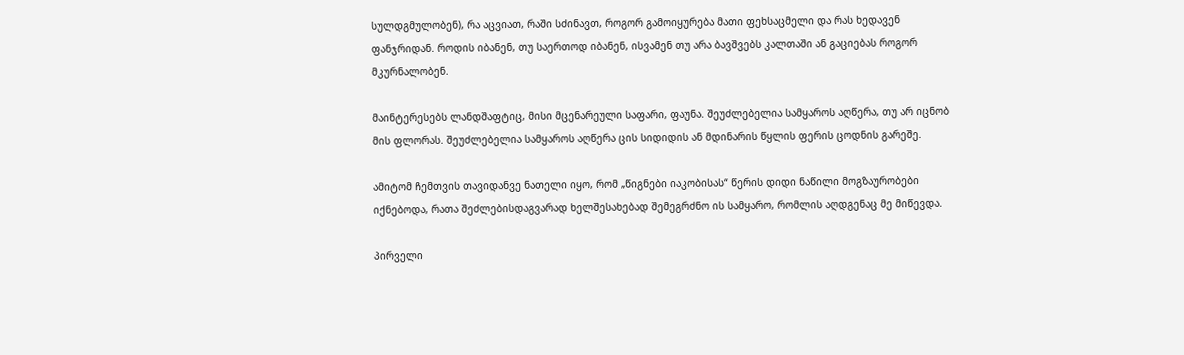სულდგმულობენ), რა აცვიათ, რაში სძინავთ, როგორ გამოიყურება მათი ფეხსაცმელი და რას ხედავენ ფანჯრიდან. როდის იბანენ, თუ საერთოდ იბანენ, ისვამენ თუ არა ბავშვებს კალთაში ან გაციებას როგორ მკურნალობენ.

მაინტერესებს ლანდშაფტიც, მისი მცენარეული საფარი, ფაუნა. შეუძლებელია სამყაროს აღწერა, თუ არ იცნობ მის ფლორას. შეუძლებელია სამყაროს აღწერა ცის სიდიდის ან მდინარის წყლის ფერის ცოდნის გარეშე.

ამიტომ ჩემთვის თავიდანვე ნათელი იყო, რომ „წიგნები იაკობისას“ წერის დიდი ნაწილი მოგზაურობები იქნებოდა, რათა შეძლებისდაგვარად ხელშესახებად შემეგრძნო ის სამყარო, რომლის აღდგენაც მე მიწევდა.

პირველი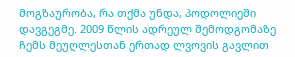მოგზაურობა, რა თქმა უნდა, პოდოლიეში დავგეგმე. 2009 წლის ადრეულ შემოდგომაზე ჩემს მეუღლესთან ერთად ლვოვის გავლით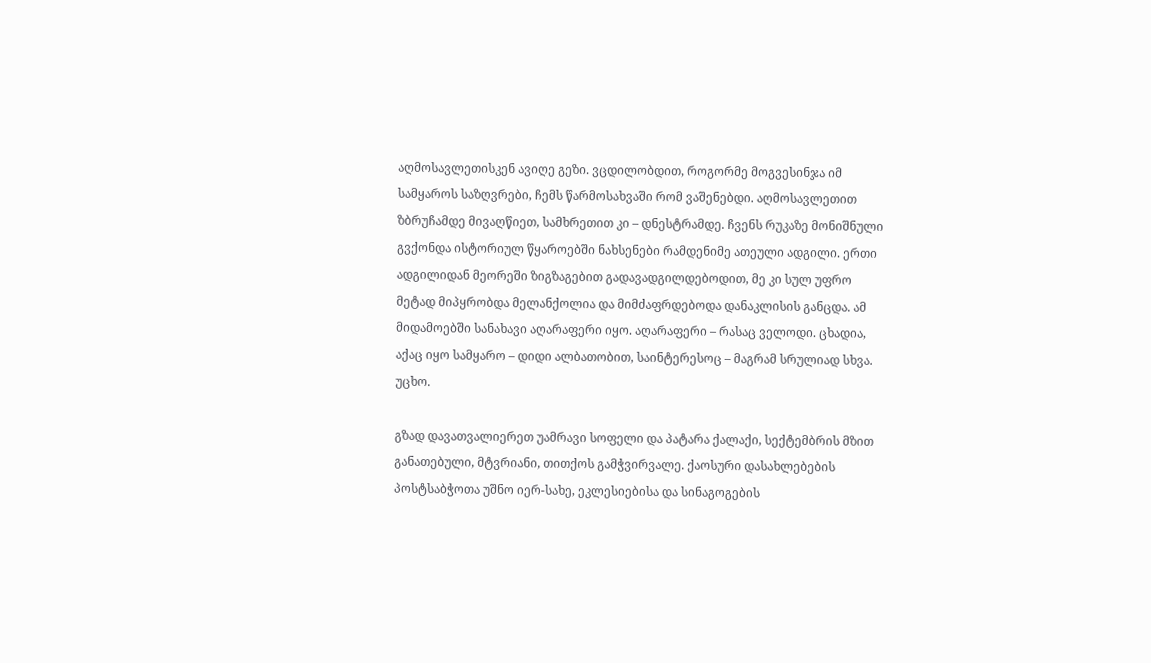აღმოსავლეთისკენ ავიღე გეზი. ვცდილობდით, როგორმე მოგვესინჯა იმ სამყაროს საზღვრები, ჩემს წარმოსახვაში რომ ვაშენებდი. აღმოსავლეთით ზბრუჩამდე მივაღწიეთ, სამხრეთით კი – დნესტრამდე. ჩვენს რუკაზე მონიშნული გვქონდა ისტორიულ წყაროებში ნახსენები რამდენიმე ათეული ადგილი. ერთი ადგილიდან მეორეში ზიგზაგებით გადავადგილდებოდით, მე კი სულ უფრო მეტად მიპყრობდა მელანქოლია და მიმძაფრდებოდა დანაკლისის განცდა. ამ მიდამოებში სანახავი აღარაფერი იყო. აღარაფერი – რასაც ველოდი. ცხადია, აქაც იყო სამყარო – დიდი ალბათობით, საინტერესოც – მაგრამ სრულიად სხვა. უცხო.

გზად დავათვალიერეთ უამრავი სოფელი და პატარა ქალაქი, სექტემბრის მზით განათებული, მტვრიანი, თითქოს გამჭვირვალე. ქაოსური დასახლებების პოსტსაბჭოთა უშნო იერ-სახე, ეკლესიებისა და სინაგოგების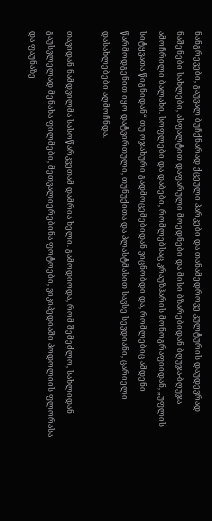ნანგრევები, გაუვალ ბუჩქნარად ქცეული პარკები და თანამედროვე კულტურის დაუდევრად ნაშენები სახლები, ასფალტით დაფარული მოედნები და მისი ბზარებიდან ბღუჯა-ბღუჯა ამოჩრილი ბალახი. სოფლები და დაბები, რომლებსაც კრაუზჰარის მონოგრაფიიდან, „უფლის სიტყვათა წიგნიდან“ თუ ოჯახური გადმოცემებიდან ვიცნობდი და, რომლებიც ამდენი წარმოდგენით იყო დატვირთული, თუნუქითა და პლასტმასით სავსე სევდიანი, ცარიელი დასახლებები აღმოჩნდა.

თავიდან ნამდვილმა სასოწარკვეთამ დამრია ხელი. გამოდიოდა, რომ შემეძლო, სახლიდან გაუსვლელად მენახა ფილმები, მეთვალიერებინა ფოტოები, ვიკიპედიაში პოდოლიის ფლორასა და ფაუნაზე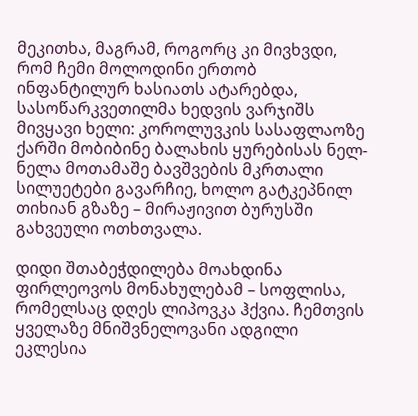მეკითხა, მაგრამ, როგორც კი მივხვდი, რომ ჩემი მოლოდინი ერთობ ინფანტილურ ხასიათს ატარებდა, სასოწარკვეთილმა ხედვის ვარჯიშს მივყავი ხელი: კოროლუვკის სასაფლაოზე ქარში მობიბინე ბალახის ყურებისას ნელ-ნელა მოთამაშე ბავშვების მკრთალი სილუეტები გავარჩიე, ხოლო გატკეპნილ თიხიან გზაზე – მირაჟივით ბურუსში გახვეული ოთხთვალა.

დიდი შთაბეჭდილება მოახდინა ფირლეოვოს მონახულებამ – სოფლისა, რომელსაც დღეს ლიპოვკა ჰქვია. ჩემთვის ყველაზე მნიშვნელოვანი ადგილი ეკლესია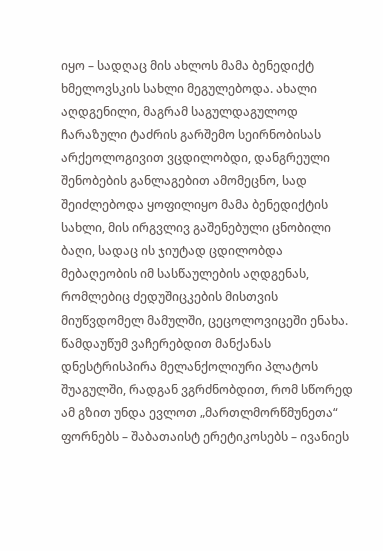იყო – სადღაც მის ახლოს მამა ბენედიქტ ხმელოვსკის სახლი მეგულებოდა. ახალი აღდგენილი, მაგრამ საგულდაგულოდ ჩარაზული ტაძრის გარშემო სეირნობისას არქეოლოგივით ვცდილობდი, დანგრეული შენობების განლაგებით ამომეცნო, სად შეიძლებოდა ყოფილიყო მამა ბენედიქტის სახლი, მის ირგვლივ გაშენებული ცნობილი ბაღი, სადაც ის ჯიუტად ცდილობდა მებაღეობის იმ სასწაულების აღდგენას, რომლებიც ძედუშიცკების მისთვის მიუწვდომელ მამულში, ცეცოლოვიცეში ენახა. წამდაუწუმ ვაჩერებდით მანქანას დნესტრისპირა მელანქოლიური პლატოს შუაგულში, რადგან ვგრძნობდით, რომ სწორედ ამ გზით უნდა ევლოთ „მართლმორწმუნეთა“ ფორნებს – შაბათაისტ ერეტიკოსებს – ივანიეს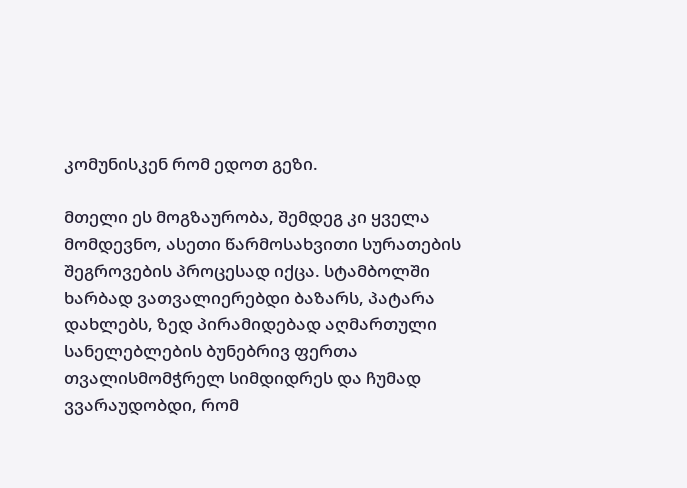კომუნისკენ რომ ედოთ გეზი.

მთელი ეს მოგზაურობა, შემდეგ კი ყველა მომდევნო, ასეთი წარმოსახვითი სურათების შეგროვების პროცესად იქცა. სტამბოლში ხარბად ვათვალიერებდი ბაზარს, პატარა დახლებს, ზედ პირამიდებად აღმართული სანელებლების ბუნებრივ ფერთა თვალისმომჭრელ სიმდიდრეს და ჩუმად ვვარაუდობდი, რომ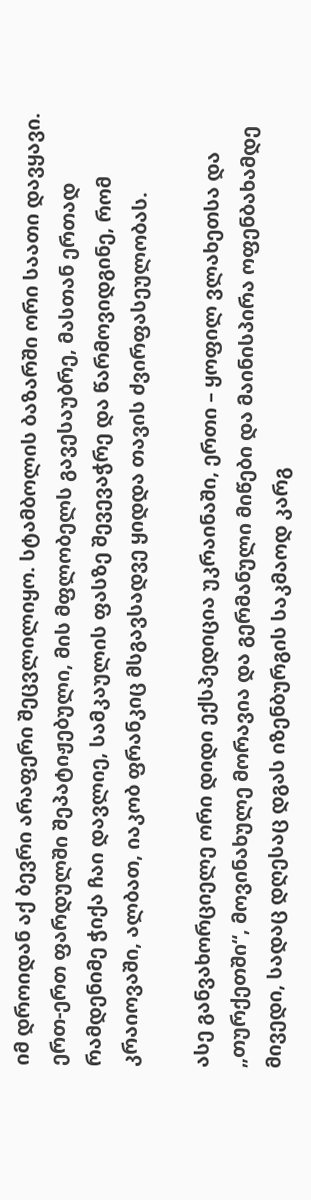იმ დროიდან აქ ბევრი არაფერი შეცვლილიყო. სტამბოლის ბაზარში ორი საათი დავყავი. ერთ-ერთ ფარდულში შეპატიჟებული, მის მფლობელს გავესაუბრე, მასთან ერთად რამდენიმე ჭიქა ჩაი დავლიე, სამკაულის ფასზე შევევაჭრე და წარმოვიდგინე, რომ კრაიოვაში, ალბათ, იაკობ ფრანკიც მსგავსადვე ყიდდა თავის ძვირფასეულობას.

ასე განვახორციელე ორი დიდი ექსპედიცია უკრაინაში, ერთი – ყოფილ ვლახეთსა და „თურქეთში“, მოვინახულე მორავია და გერმანული მიწები და მაინისპირა ოფენბახამდე მივედი, სადაც დღესაც დგას იზენბურგის საკმაოდ კარგ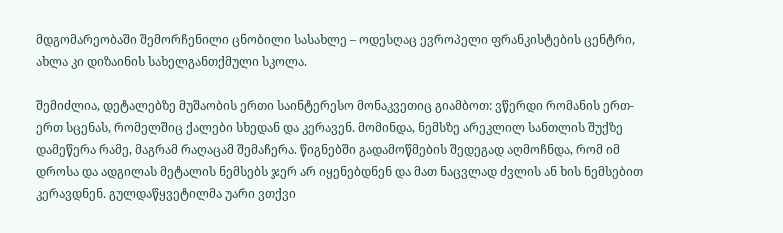მდგომარეობაში შემორჩენილი ცნობილი სასახლე – ოდესღაც ევროპელი ფრანკისტების ცენტრი, ახლა კი დიზაინის სახელგანთქმული სკოლა.

შემიძლია, დეტალებზე მუშაობის ერთი საინტერესო მონაკვეთიც გიამბოთ: ვწერდი რომანის ერთ-ერთ სცენას, რომელშიც ქალები სხედან და კერავენ. მომინდა, ნემსზე არეკლილ სანთლის შუქზე დამეწერა რამე, მაგრამ რაღაცამ შემაჩერა. წიგნებში გადამოწმების შედეგად აღმოჩნდა, რომ იმ დროსა და ადგილას მეტალის ნემსებს ჯერ არ იყენებდნენ და მათ ნაცვლად ძვლის ან ხის ნემსებით კერავდნენ. გულდაწყვეტილმა უარი ვთქვი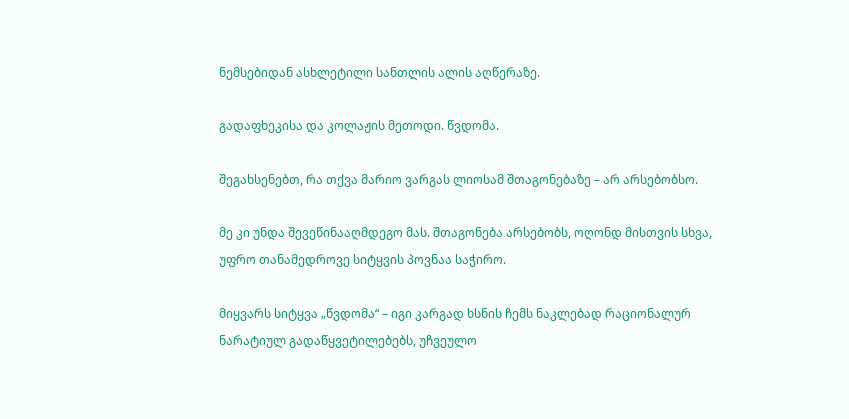ნემსებიდან ასხლეტილი სანთლის ალის აღწერაზე.

გადაფხეკისა და კოლაჟის მეთოდი. წვდომა.

შეგახსენებთ, რა თქვა მარიო ვარგას ლიოსამ შთაგონებაზე – არ არსებობსო.

მე კი უნდა შევეწინააღმდეგო მას. შთაგონება არსებობს, ოღონდ მისთვის სხვა, უფრო თანამედროვე სიტყვის პოვნაა საჭირო.

მიყვარს სიტყვა „წვდომა“ – იგი კარგად ხსნის ჩემს ნაკლებად რაციონალურ ნარატიულ გადაწყვეტილებებს, უჩვეულო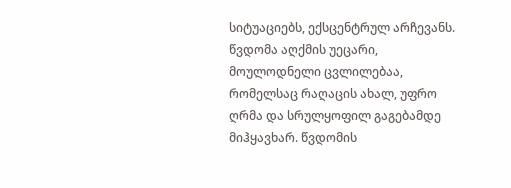სიტუაციებს, ექსცენტრულ არჩევანს. წვდომა აღქმის უეცარი, მოულოდნელი ცვლილებაა, რომელსაც რაღაცის ახალ, უფრო ღრმა და სრულყოფილ გაგებამდე მიჰყავხარ. წვდომის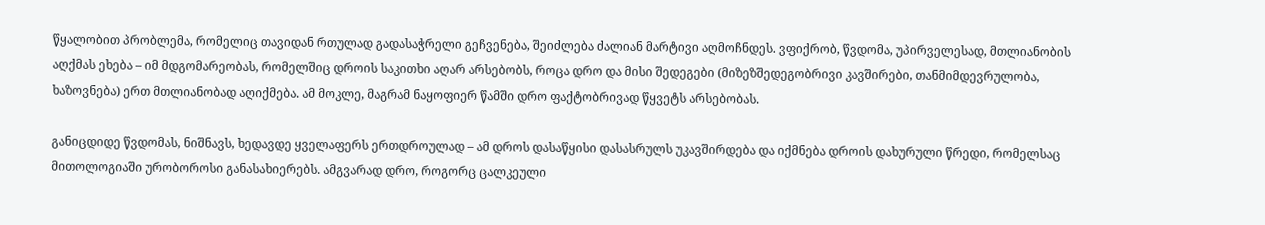წყალობით პრობლემა, რომელიც თავიდან რთულად გადასაჭრელი გეჩვენება, შეიძლება ძალიან მარტივი აღმოჩნდეს. ვფიქრობ, წვდომა, უპირველესად, მთლიანობის აღქმას ეხება – იმ მდგომარეობას, რომელშიც დროის საკითხი აღარ არსებობს, როცა დრო და მისი შედეგები (მიზეზშედეგობრივი კავშირები, თანმიმდევრულობა, ხაზოვნება) ერთ მთლიანობად აღიქმება. ამ მოკლე, მაგრამ ნაყოფიერ წამში დრო ფაქტობრივად წყვეტს არსებობას.

განიცდიდე წვდომას, ნიშნავს, ხედავდე ყველაფერს ერთდროულად – ამ დროს დასაწყისი დასასრულს უკავშირდება და იქმნება დროის დახურული წრედი, რომელსაც მითოლოგიაში ურობოროსი განასახიერებს. ამგვარად დრო, როგორც ცალკეული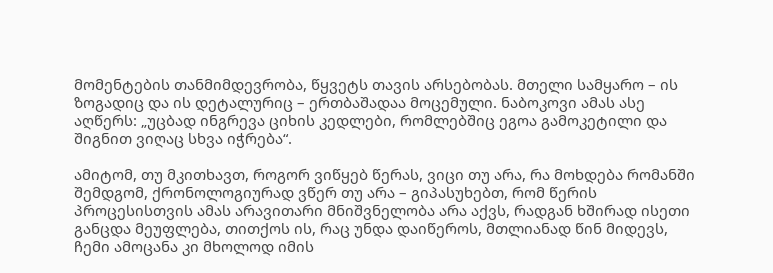მომენტების თანმიმდევრობა, წყვეტს თავის არსებობას. მთელი სამყარო – ის ზოგადიც და ის დეტალურიც – ერთბაშადაა მოცემული. ნაბოკოვი ამას ასე აღწერს: „უცბად ინგრევა ციხის კედლები, რომლებშიც ეგოა გამოკეტილი და შიგნით ვიღაც სხვა იჭრება“.

ამიტომ, თუ მკითხავთ, როგორ ვიწყებ წერას, ვიცი თუ არა, რა მოხდება რომანში შემდგომ, ქრონოლოგიურად ვწერ თუ არა – გიპასუხებთ, რომ წერის პროცესისთვის ამას არავითარი მნიშვნელობა არა აქვს, რადგან ხშირად ისეთი განცდა მეუფლება, თითქოს ის, რაც უნდა დაიწეროს, მთლიანად წინ მიდევს, ჩემი ამოცანა კი მხოლოდ იმის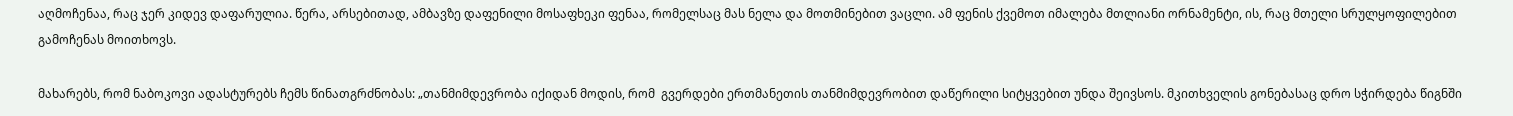აღმოჩენაა, რაც ჯერ კიდევ დაფარულია. წერა, არსებითად, ამბავზე დაფენილი მოსაფხეკი ფენაა, რომელსაც მას ნელა და მოთმინებით ვაცლი. ამ ფენის ქვემოთ იმალება მთლიანი ორნამენტი, ის, რაც მთელი სრულყოფილებით გამოჩენას მოითხოვს.

მახარებს, რომ ნაბოკოვი ადასტურებს ჩემს წინათგრძნობას: „თანმიმდევრობა იქიდან მოდის, რომ  გვერდები ერთმანეთის თანმიმდევრობით დაწერილი სიტყვებით უნდა შეივსოს. მკითხველის გონებასაც დრო სჭირდება წიგნში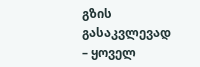გზის გასაკვლევად – ყოველ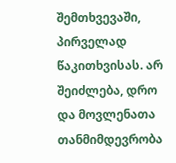შემთხვევაში, პირველად წაკითხვისას. არ შეიძლება, დრო და მოვლენათა თანმიმდევრობა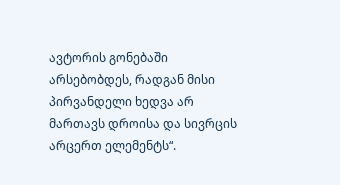ავტორის გონებაში არსებობდეს, რადგან მისი პირვანდელი ხედვა არ მართავს დროისა და სივრცის არცერთ ელემენტს“.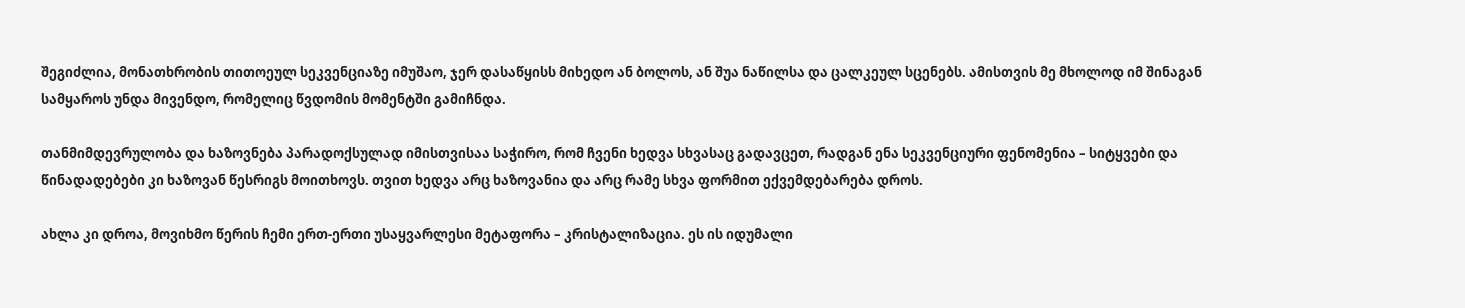შეგიძლია, მონათხრობის თითოეულ სეკვენციაზე იმუშაო, ჯერ დასაწყისს მიხედო ან ბოლოს, ან შუა ნაწილსა და ცალკეულ სცენებს. ამისთვის მე მხოლოდ იმ შინაგან სამყაროს უნდა მივენდო, რომელიც წვდომის მომენტში გამიჩნდა.

თანმიმდევრულობა და ხაზოვნება პარადოქსულად იმისთვისაა საჭირო, რომ ჩვენი ხედვა სხვასაც გადავცეთ, რადგან ენა სეკვენციური ფენომენია – სიტყვები და წინადადებები კი ხაზოვან წესრიგს მოითხოვს. თვით ხედვა არც ხაზოვანია და არც რამე სხვა ფორმით ექვემდებარება დროს.

ახლა კი დროა, მოვიხმო წერის ჩემი ერთ-ერთი უსაყვარლესი მეტაფორა – კრისტალიზაცია. ეს ის იდუმალი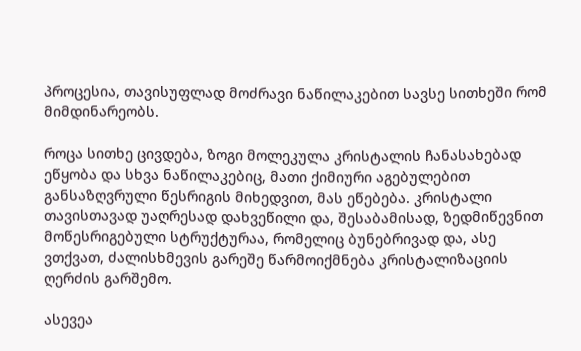პროცესია, თავისუფლად მოძრავი ნაწილაკებით სავსე სითხეში რომ მიმდინარეობს.

როცა სითხე ცივდება, ზოგი მოლეკულა კრისტალის ჩანასახებად ეწყობა და სხვა ნაწილაკებიც, მათი ქიმიური აგებულებით განსაზღვრული წესრიგის მიხედვით, მას ეწებება. კრისტალი თავისთავად უაღრესად დახვეწილი და, შესაბამისად, ზედმიწევნით მოწესრიგებული სტრუქტურაა, რომელიც ბუნებრივად და, ასე ვთქვათ, ძალისხმევის გარეშე წარმოიქმნება კრისტალიზაციის ღერძის გარშემო.

ასევეა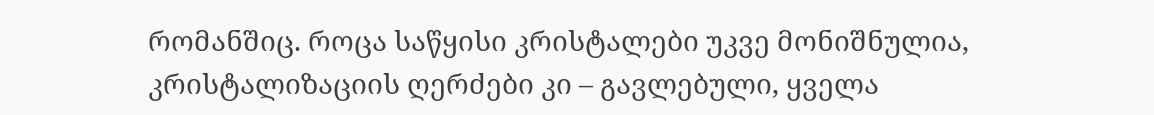რომანშიც. როცა საწყისი კრისტალები უკვე მონიშნულია, კრისტალიზაციის ღერძები კი – გავლებული, ყველა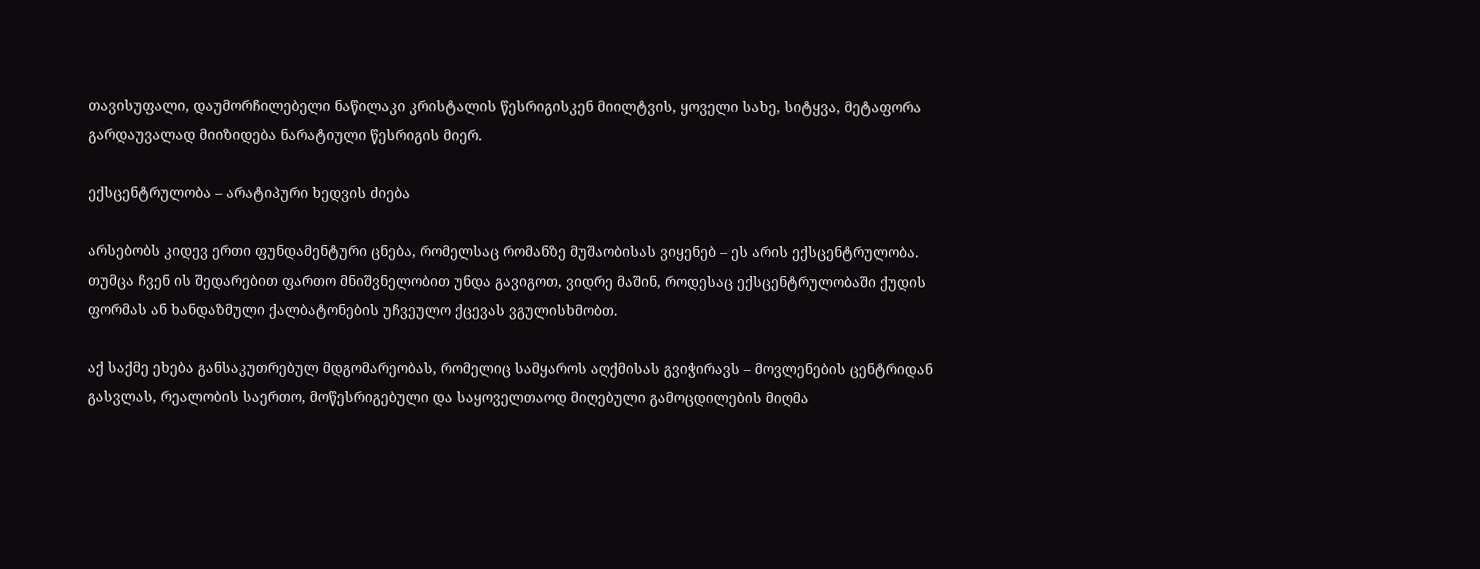თავისუფალი, დაუმორჩილებელი ნაწილაკი კრისტალის წესრიგისკენ მიილტვის, ყოველი სახე, სიტყვა, მეტაფორა გარდაუვალად მიიზიდება ნარატიული წესრიგის მიერ.

ექსცენტრულობა – არატიპური ხედვის ძიება

არსებობს კიდევ ერთი ფუნდამენტური ცნება, რომელსაც რომანზე მუშაობისას ვიყენებ – ეს არის ექსცენტრულობა. თუმცა ჩვენ ის შედარებით ფართო მნიშვნელობით უნდა გავიგოთ, ვიდრე მაშინ, როდესაც ექსცენტრულობაში ქუდის ფორმას ან ხანდაზმული ქალბატონების უჩვეულო ქცევას ვგულისხმობთ.

აქ საქმე ეხება განსაკუთრებულ მდგომარეობას, რომელიც სამყაროს აღქმისას გვიჭირავს – მოვლენების ცენტრიდან გასვლას, რეალობის საერთო, მოწესრიგებული და საყოველთაოდ მიღებული გამოცდილების მიღმა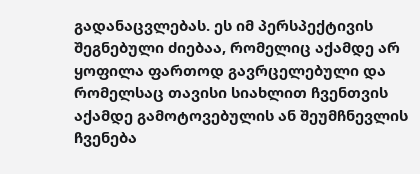გადანაცვლებას. ეს იმ პერსპექტივის შეგნებული ძიებაა, რომელიც აქამდე არ ყოფილა ფართოდ გავრცელებული და რომელსაც თავისი სიახლით ჩვენთვის აქამდე გამოტოვებულის ან შეუმჩნევლის ჩვენება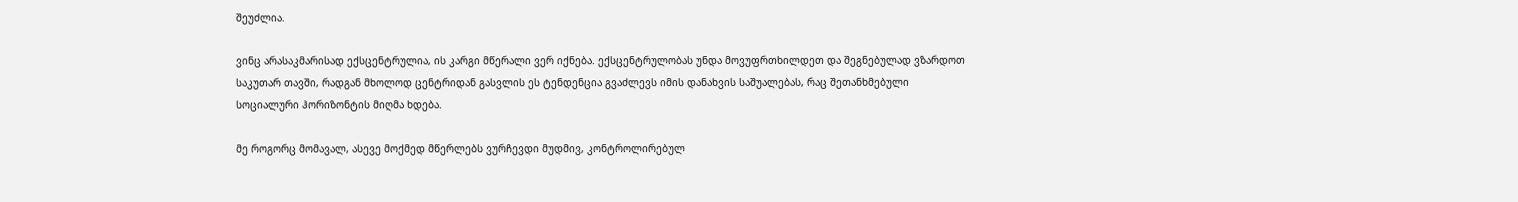შეუძლია.

ვინც არასაკმარისად ექსცენტრულია, ის კარგი მწერალი ვერ იქნება. ექსცენტრულობას უნდა მოვუფრთხილდეთ და შეგნებულად ვზარდოთ საკუთარ თავში, რადგან მხოლოდ ცენტრიდან გასვლის ეს ტენდენცია გვაძლევს იმის დანახვის საშუალებას, რაც შეთანხმებული სოციალური ჰორიზონტის მიღმა ხდება.

მე როგორც მომავალ, ასევე მოქმედ მწერლებს ვურჩევდი მუდმივ, კონტროლირებულ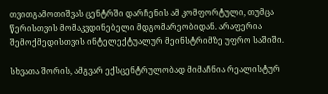თვითგამოთიშვას ცენტრში დარჩენის ამ კომფორტული, თუმცა წერისთვის მომაკვდინებელი მდგომარეობიდან. არაფერია შემოქმედისთვის ინტელექტუალურ მეინსტრიმზე უფრო საშიში.

სხვათა შორის, ამგვარ ექსცენტრულობად მიმაჩნია რეალისტურ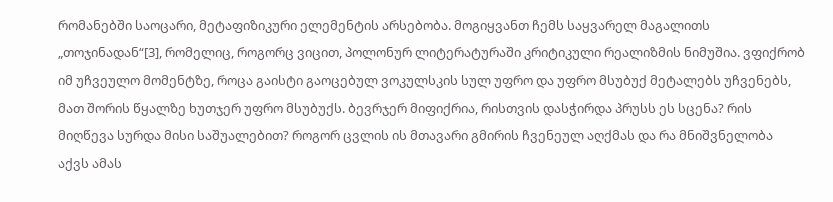რომანებში საოცარი, მეტაფიზიკური ელემენტის არსებობა. მოგიყვანთ ჩემს საყვარელ მაგალითს „თოჯინადან“[3], რომელიც, როგორც ვიცით, პოლონურ ლიტერატურაში კრიტიკული რეალიზმის ნიმუშია. ვფიქრობ იმ უჩვეულო მომენტზე, როცა გაისტი გაოცებულ ვოკულსკის სულ უფრო და უფრო მსუბუქ მეტალებს უჩვენებს, მათ შორის წყალზე ხუთჯერ უფრო მსუბუქს. ბევრჯერ მიფიქრია, რისთვის დასჭირდა პრუსს ეს სცენა? რის მიღწევა სურდა მისი საშუალებით? როგორ ცვლის ის მთავარი გმირის ჩვენეულ აღქმას და რა მნიშვნელობა აქვს ამას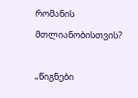რომანის მთლიანობისთვის?

„წიგნები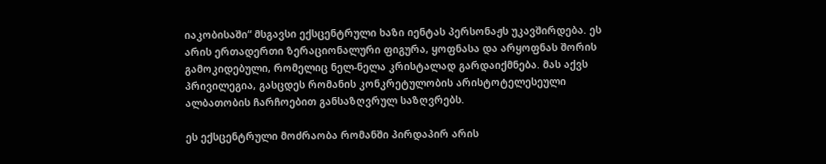იაკობისაში“ მსგავსი ექსცენტრული ხაზი იენტას პერსონაჟს უკავშირდება. ეს არის ერთადერთი ზერაციონალური ფიგურა, ყოფნასა და არყოფნას შორის გამოკიდებული, რომელიც ნელ-ნელა კრისტალად გარდაიქმნება. მას აქვს პრივილეგია, გასცდეს რომანის კონკრეტულობის არისტოტელესეული ალბათობის ჩარჩოებით განსაზღვრულ საზღვრებს.

ეს ექსცენტრული მოძრაობა რომანში პირდაპირ არის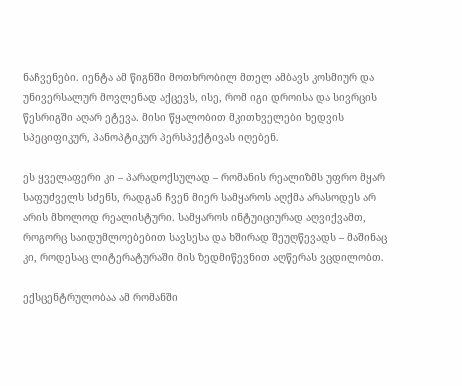ნაჩვენები. იენტა ამ წიგნში მოთხრობილ მთელ ამბავს კოსმიურ და უნივერსალურ მოვლენად აქცევს, ისე, რომ იგი დროისა და სივრცის წესრიგში აღარ ეტევა. მისი წყალობით მკითხველები ხედვის სპეციფიკურ, პანოპტიკურ პერსპექტივას იღებენ.

ეს ყველაფერი კი – პარადოქსულად – რომანის რეალიზმს უფრო მყარ საფუძველს სძენს, რადგან ჩვენ მიერ სამყაროს აღქმა არასოდეს არ არის მხოლოდ რეალისტური. სამყაროს ინტუიციურად აღვიქვამთ, როგორც საიდუმლოებებით სავსესა და ხშირად შეუღწევადს – მაშინაც კი, როდესაც ლიტერატურაში მის ზედმიწევნით აღწერას ვცდილობთ.

ექსცენტრულობაა ამ რომანში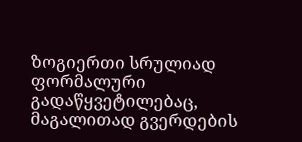ზოგიერთი სრულიად ფორმალური გადაწყვეტილებაც, მაგალითად გვერდების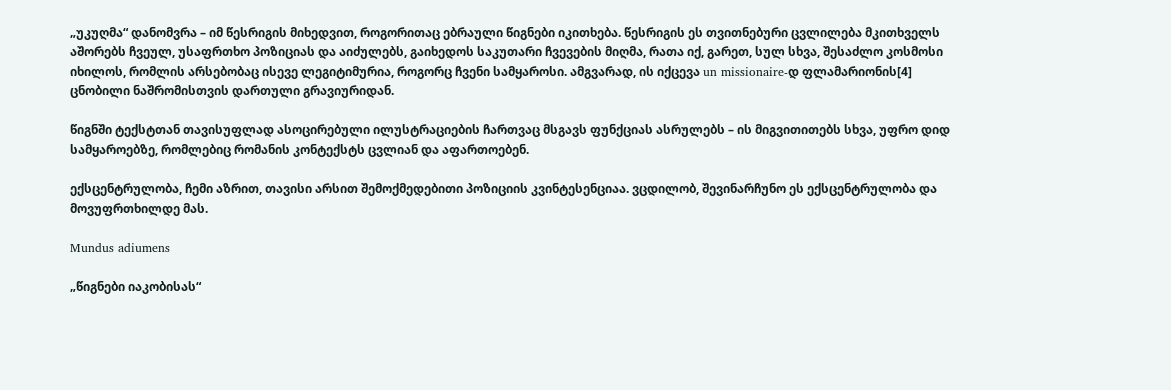„უკუღმა“ დანომვრა – იმ წესრიგის მიხედვით, როგორითაც ებრაული წიგნები იკითხება. წესრიგის ეს თვითნებური ცვლილება მკითხველს აშორებს ჩვეულ, უსაფრთხო პოზიციას და აიძულებს, გაიხედოს საკუთარი ჩვევების მიღმა, რათა იქ, გარეთ, სულ სხვა, შესაძლო კოსმოსი იხილოს, რომლის არსებობაც ისევე ლეგიტიმურია, როგორც ჩვენი სამყაროსი. ამგვარად, ის იქცევა un missionaire-დ ფლამარიონის[4] ცნობილი ნაშრომისთვის დართული გრავიურიდან.

წიგნში ტექსტთან თავისუფლად ასოცირებული ილუსტრაციების ჩართვაც მსგავს ფუნქციას ასრულებს – ის მიგვითითებს სხვა, უფრო დიდ სამყაროებზე, რომლებიც რომანის კონტექსტს ცვლიან და აფართოებენ.

ექსცენტრულობა, ჩემი აზრით, თავისი არსით შემოქმედებითი პოზიციის კვინტესენციაა. ვცდილობ, შევინარჩუნო ეს ექსცენტრულობა და მოვუფრთხილდე მას.

Mundus adiumens

„წიგნები იაკობისას“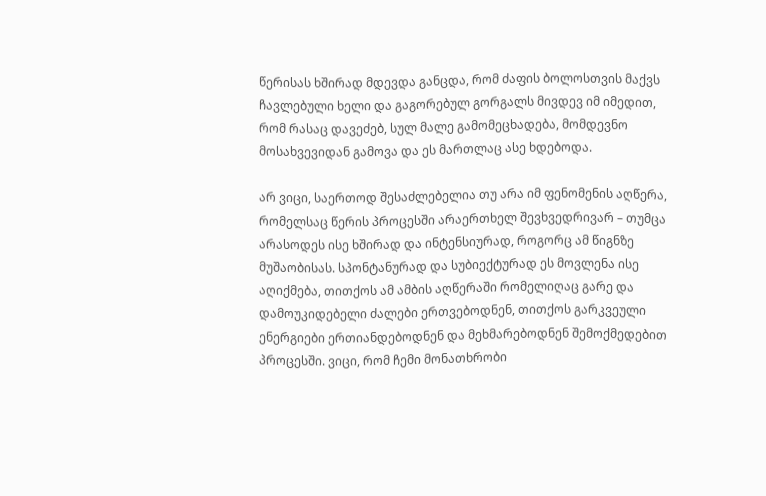წერისას ხშირად მდევდა განცდა, რომ ძაფის ბოლოსთვის მაქვს ჩავლებული ხელი და გაგორებულ გორგალს მივდევ იმ იმედით, რომ რასაც დავეძებ, სულ მალე გამომეცხადება, მომდევნო მოსახვევიდან გამოვა და ეს მართლაც ასე ხდებოდა.

არ ვიცი, საერთოდ შესაძლებელია თუ არა იმ ფენომენის აღწერა, რომელსაც წერის პროცესში არაერთხელ შევხვედრივარ – თუმცა არასოდეს ისე ხშირად და ინტენსიურად, როგორც ამ წიგნზე მუშაობისას. სპონტანურად და სუბიექტურად ეს მოვლენა ისე აღიქმება, თითქოს ამ ამბის აღწერაში რომელიღაც გარე და დამოუკიდებელი ძალები ერთვებოდნენ, თითქოს გარკვეული ენერგიები ერთიანდებოდნენ და მეხმარებოდნენ შემოქმედებით პროცესში. ვიცი, რომ ჩემი მონათხრობი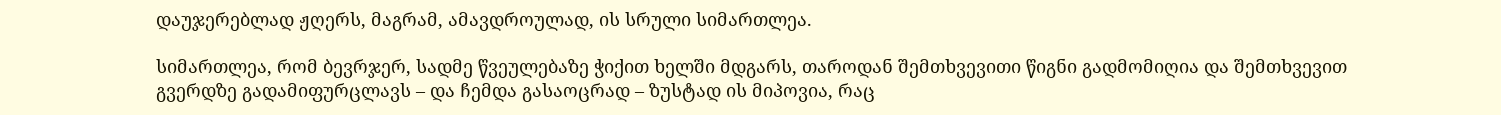დაუჯერებლად ჟღერს, მაგრამ, ამავდროულად, ის სრული სიმართლეა.

სიმართლეა, რომ ბევრჯერ, სადმე წვეულებაზე ჭიქით ხელში მდგარს, თაროდან შემთხვევითი წიგნი გადმომიღია და შემთხვევით გვერდზე გადამიფურცლავს – და ჩემდა გასაოცრად – ზუსტად ის მიპოვია, რაც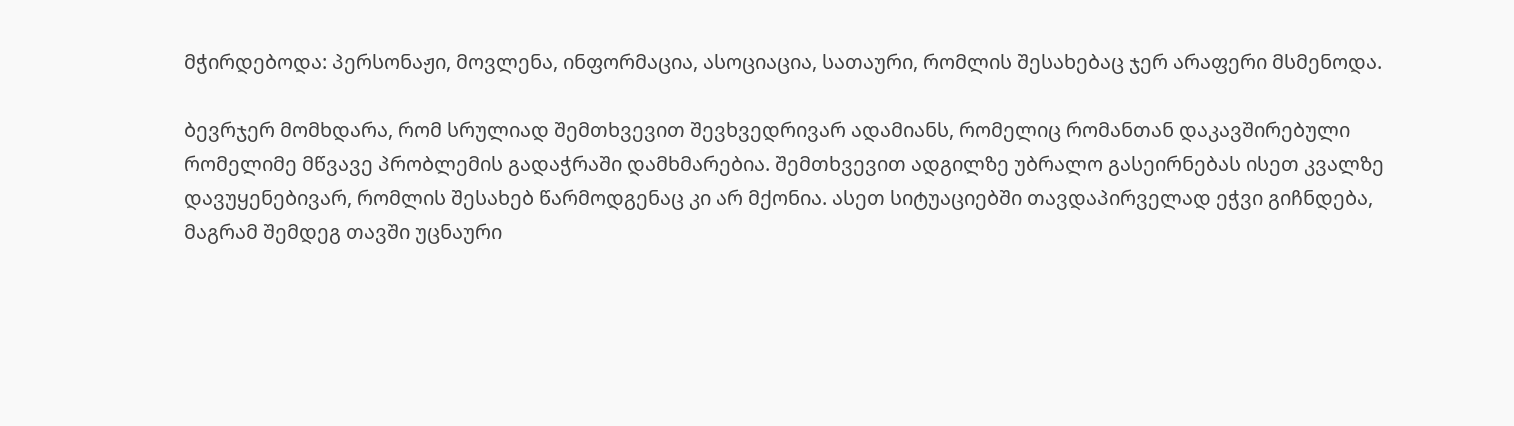მჭირდებოდა: პერსონაჟი, მოვლენა, ინფორმაცია, ასოციაცია, სათაური, რომლის შესახებაც ჯერ არაფერი მსმენოდა.

ბევრჯერ მომხდარა, რომ სრულიად შემთხვევით შევხვედრივარ ადამიანს, რომელიც რომანთან დაკავშირებული რომელიმე მწვავე პრობლემის გადაჭრაში დამხმარებია. შემთხვევით ადგილზე უბრალო გასეირნებას ისეთ კვალზე დავუყენებივარ, რომლის შესახებ წარმოდგენაც კი არ მქონია. ასეთ სიტუაციებში თავდაპირველად ეჭვი გიჩნდება, მაგრამ შემდეგ თავში უცნაური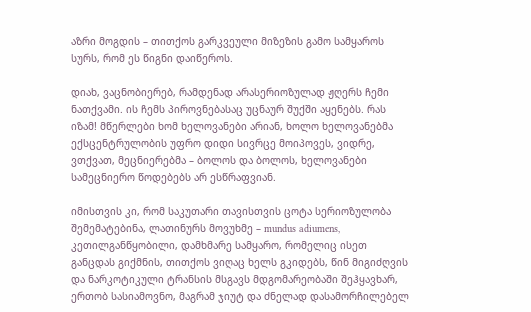აზრი მოგდის – თითქოს გარკვეული მიზეზის გამო სამყაროს სურს, რომ ეს წიგნი დაიწეროს.

დიახ, ვაცნობიერებ, რამდენად არასერიოზულად ჟღერს ჩემი ნათქვამი. ის ჩემს პიროვნებასაც უცნაურ შუქში აყენებს. რას იზამ! მწერლები ხომ ხელოვანები არიან, ხოლო ხელოვანებმა ექსცენტრულობის უფრო დიდი სივრცე მოიპოვეს, ვიდრე, ვთქვათ, მეცნიერებმა – ბოლოს და ბოლოს, ხელოვანები სამეცნიერო წოდებებს არ ესწრაფვიან.

იმისთვის კი, რომ საკუთარი თავისთვის ცოტა სერიოზულობა შემემატებინა, ლათინურს მოვუხმე – mundus adiumens, კეთილგანწყობილი, დამხმარე სამყარო, რომელიც ისეთ განცდას გიქმნის, თითქოს ვიღაც ხელს გკიდებს, წინ მიგიძღვის და ნარკოტიკული ტრანსის მსგავს მდგომარეობაში შეჰყავხარ, ერთობ სასიამოვნო, მაგრამ ჯიუტ და ძნელად დასამორჩილებელ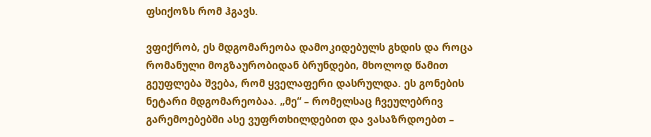ფსიქოზს რომ ჰგავს.

ვფიქრობ, ეს მდგომარეობა დამოკიდებულს გხდის და როცა რომანული მოგზაურობიდან ბრუნდები, მხოლოდ წამით გეუფლება შვება, რომ ყველაფერი დასრულდა. ეს გონების ნეტარი მდგომარეობაა. „მე“ – რომელსაც ჩვეულებრივ გარემოებებში ასე ვუფრთხილდებით და ვასაზრდოებთ –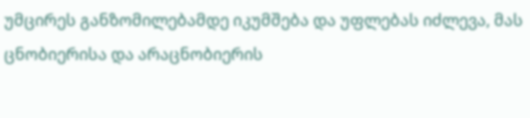უმცირეს განზომილებამდე იკუმშება და უფლებას იძლევა, მას ცნობიერისა და არაცნობიერის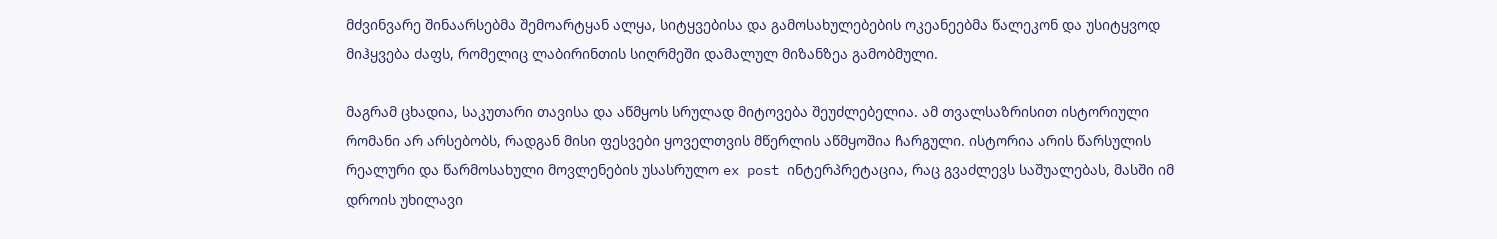მძვინვარე შინაარსებმა შემოარტყან ალყა, სიტყვებისა და გამოსახულებების ოკეანეებმა წალეკონ და უსიტყვოდ მიჰყვება ძაფს, რომელიც ლაბირინთის სიღრმეში დამალულ მიზანზეა გამობმული.

მაგრამ ცხადია, საკუთარი თავისა და აწმყოს სრულად მიტოვება შეუძლებელია. ამ თვალსაზრისით ისტორიული რომანი არ არსებობს, რადგან მისი ფესვები ყოველთვის მწერლის აწმყოშია ჩარგული. ისტორია არის წარსულის რეალური და წარმოსახული მოვლენების უსასრულო ex post ინტერპრეტაცია, რაც გვაძლევს საშუალებას, მასში იმ დროის უხილავი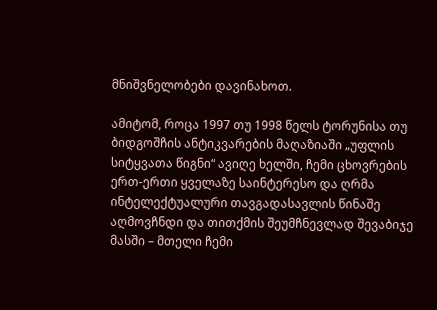მნიშვნელობები დავინახოთ.

ამიტომ, როცა 1997 თუ 1998 წელს ტორუნისა თუ ბიდგოშჩის ანტიკვარების მაღაზიაში „უფლის სიტყვათა წიგნი“ ავიღე ხელში, ჩემი ცხოვრების ერთ-ერთი ყველაზე საინტერესო და ღრმა ინტელექტუალური თავგადასავლის წინაშე აღმოვჩნდი და თითქმის შეუმჩნევლად შევაბიჯე მასში – მთელი ჩემი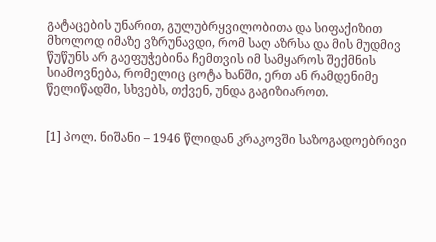გატაცების უნარით, გულუბრყვილობითა და სიფაქიზით მხოლოდ იმაზე ვზრუნავდი, რომ საღ აზრსა და მის მუდმივ წუწუნს არ გაეფუჭებინა ჩემთვის იმ სამყაროს შექმნის სიამოვნება, რომელიც ცოტა ხანში, ერთ ან რამდენიმე წელიწადში, სხვებს, თქვენ, უნდა გაგიზიაროთ.


[1] პოლ. ნიშანი – 1946 წლიდან კრაკოვში საზოგადოებრივი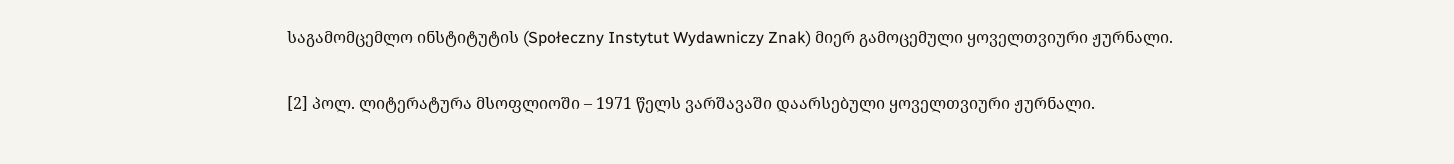საგამომცემლო ინსტიტუტის (Społeczny Instytut Wydawniczy Znak) მიერ გამოცემული ყოველთვიური ჟურნალი.

[2] პოლ. ლიტერატურა მსოფლიოში – 1971 წელს ვარშავაში დაარსებული ყოველთვიური ჟურნალი.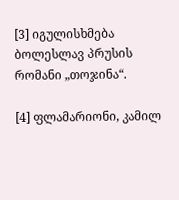[3] იგულისხმება ბოლესლავ პრუსის რომანი „თოჯინა“.

[4] ფლამარიონი, კამილ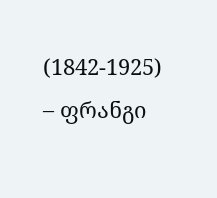(1842-1925) – ფრანგი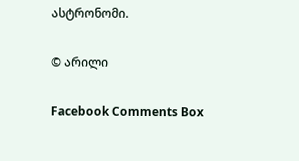ასტრონომი.

© არილი

Facebook Comments Box